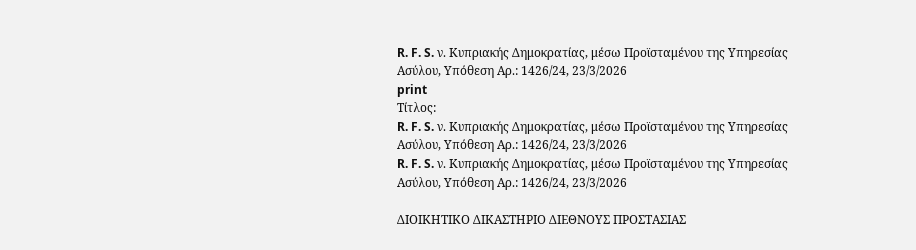R. F. S. ν. Κυπριακής Δημοκρατίας, μέσω Προϊσταμένου της Υπηρεσίας Ασύλου, Υπόθεση Αρ.: 1426/24, 23/3/2026
print
Τίτλος:
R. F. S. ν. Κυπριακής Δημοκρατίας, μέσω Προϊσταμένου της Υπηρεσίας Ασύλου, Υπόθεση Αρ.: 1426/24, 23/3/2026
R. F. S. ν. Κυπριακής Δημοκρατίας, μέσω Προϊσταμένου της Υπηρεσίας Ασύλου, Υπόθεση Αρ.: 1426/24, 23/3/2026

ΔΙΟΙΚΗΤΙΚΟ ΔΙΚΑΣΤΗΡΙΟ ΔΙΕΘΝΟΥΣ ΠΡΟΣΤΑΣΙΑΣ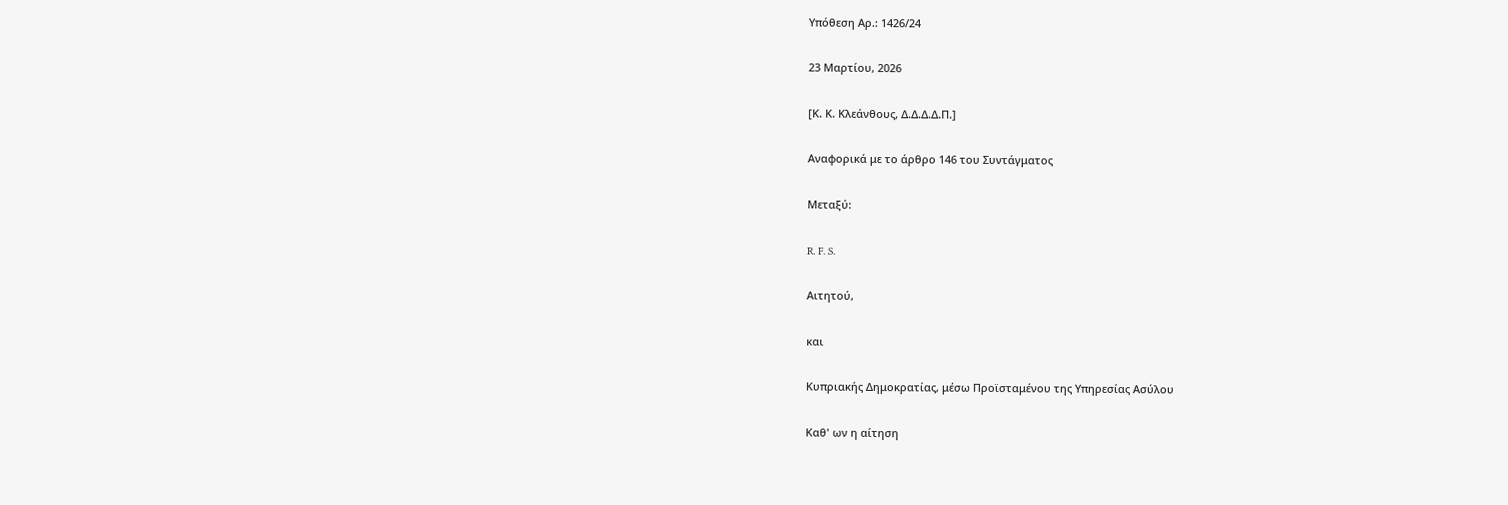Υπόθεση Αρ.: 1426/24

23 Μαρτίου, 2026

[Κ. Κ. Κλεάνθους, Δ.Δ.Δ.Δ.Π.]

Αναφορικά με το άρθρο 146 του Συντάγματος

Μεταξύ:

R. F. S.

Αιτητού,

και

Κυπριακής Δημοκρατίας, μέσω Προϊσταμένου της Υπηρεσίας Ασύλου

Καθ' ων η αίτηση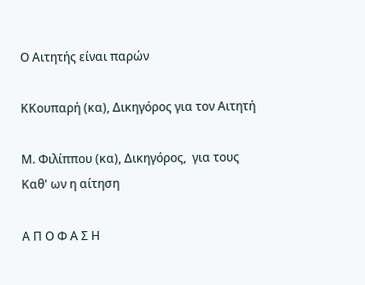Ο Αιτητής είναι παρών

KΚουπαρή (κα), Δικηγόρος για τον Αιτητή

Μ. Φιλίππου (κα), Δικηγόρος,  για τους Καθ' ων η αίτηση

Α Π Ο Φ Α Σ Η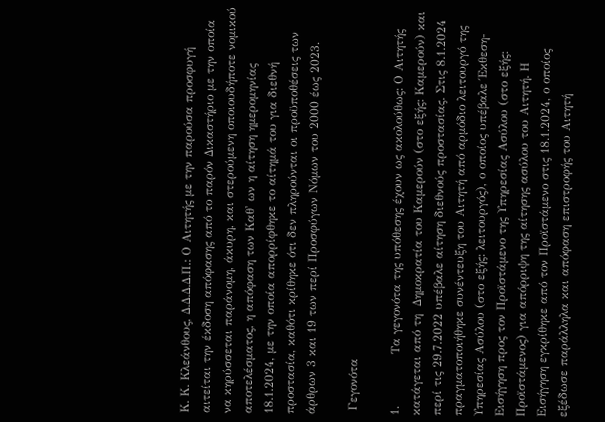Κ. Κ. Κλεάνθους, Δ.Δ.Δ.Δ.Π.: Ο Αιτητής με την παρούσα προσφυγή αιτείται την έκδοση απόφασης από το παρόν Δικαστήριο με την οποία να κηρύσσεται παράνομη, άκυρη, και στερούμενη οποιουδήποτε νομικού αποτελέσματος, η απόφαση των Καθ' ων η αίτηση ημερομηνίας 18.1.2024, με την οποία απορρίφθηκε το αίτημά του για διεθνή προστασία, καθότι κρίθηκε ότι δεν πληρούνται οι προϋποθέσεις των άρθρων 3 και 19 των περί Προσφύγων Νόμων του 2000 έως 2023.

 Γεγονότα

1.             Τα γεγονότα της υπόθεσης έχουν ως ακολούθως: Ο Αιτητής κατάγεται από τη  Δημοκρατία του Καμερούν (στο εξής: Καμερούν) και περί τις 29.7.2022 υπέβαλε αίτηση διεθνούς προστασίας. Στις 8.1.2024 πραγματοποιήθηκε συνέντευξη του Αιτητή από αρμόδιο λειτουργό της Υπηρεσίας Ασύλου (στο εξής: λειτουργός), ο οποίος υπέβαλε Έκθεση-Εισήγηση προς τον Προϊστάμενο της Υπηρεσίας Ασύλου (στο εξής: Προϊστάμενος) για απόρριψη της αίτησης ασύλου του Αιτητή. Η Εισήγηση εγκρίθηκε από τον Προϊστάμενο στις 18.1.2024, ο οποίος εξέδωσε παράλληλα και απόφαση επιστροφής του Αιτητή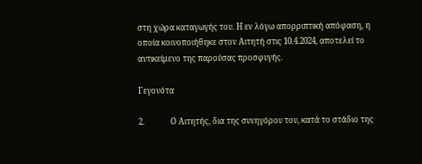στη χώρα καταγωγής του. Η εν λόγω απορριπτική απόφαση, η οποία κοινοποιήθηκε στον Αιτητή στις 10.4.2024, αποτελεί το αντικείμενο της παρούσας προσφυγής.

Γεγονότα

2.             Ο Αιτητής, δια της συνηγόρου του, κατά το στάδιο της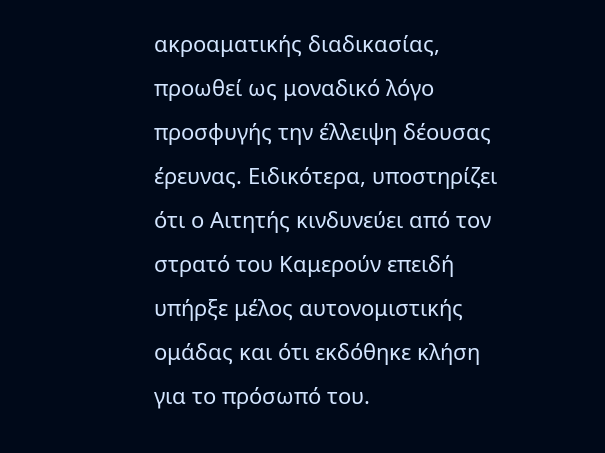ακροαματικής διαδικασίας, προωθεί ως μοναδικό λόγο προσφυγής την έλλειψη δέουσας έρευνας. Ειδικότερα, υποστηρίζει ότι ο Αιτητής κινδυνεύει από τον στρατό του Καμερούν επειδή υπήρξε μέλος αυτονομιστικής ομάδας και ότι εκδόθηκε κλήση για το πρόσωπό του.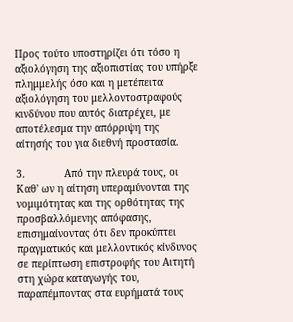Προς τούτο υποστηρίζει ότι τόσο η αξιολόγηση της αξιοπιστίας του υπήρξε πλημμελής όσο και η μετέπειτα αξιολόγηση του μελλοντοστραφούς κινδύνου που αυτός διατρέχει, με αποτέλεσμα την απόρριψη της αίτησής του για διεθνή προστασία.

3.             Από την πλευρά τους, οι Καθ' ων η αίτηση υπεραμύνονται της νομιμότητας και της ορθότητας της προσβαλλόμενης απόφασης, επισημαίνοντας ότι δεν προκύπτει πραγματικός και μελλοντικός κίνδυνος σε περίπτωση επιστροφής του Αιτητή στη χώρα καταγωγής του, παραπέμποντας στα ευρήματά τους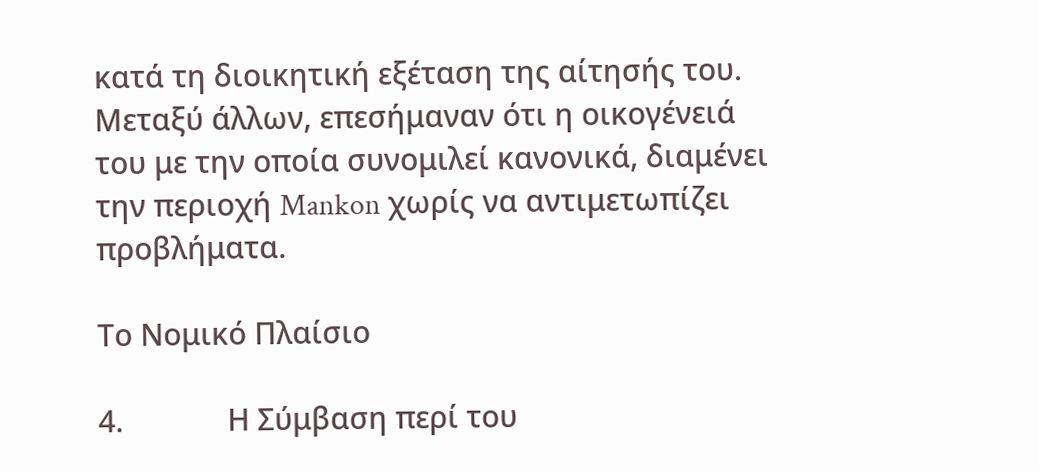κατά τη διοικητική εξέταση της αίτησής του. Μεταξύ άλλων, επεσήμαναν ότι η οικογένειά του με την οποία συνομιλεί κανονικά, διαμένει την περιοχή Mankon χωρίς να αντιμετωπίζει προβλήματα.

Το Νομικό Πλαίσιο

4.             Η Σύμβαση περί του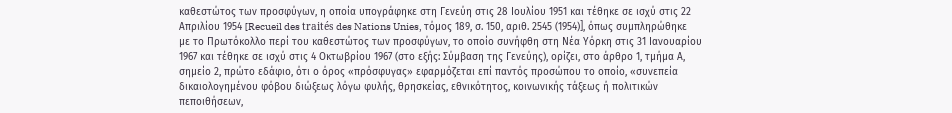καθεστώτος των προσφύγων, η οποία υπογράφηκε στη Γενεύη στις 28 Ιουλίου 1951 και τέθηκε σε ισχύ στις 22 Απριλίου 1954 [Recueil des traités des Nations Unies, τόμος 189, σ. 150, αριθ. 2545 (1954)], όπως συμπληρώθηκε με το Πρωτόκολλο περί του καθεστώτος των προσφύγων, το οποίο συνήφθη στη Νέα Υόρκη στις 31 Ιανουαρίου 1967 και τέθηκε σε ισχύ στις 4 Οκτωβρίου 1967 (στο εξής: Σύμβαση της Γενεύης), ορίζει, στο άρθρο 1, τμήμα Α, σημείο 2, πρώτο εδάφιο, ότι ο όρος «πρόσφυγας» εφαρμόζεται επί παντός προσώπου το οποίο, «συνεπεία δικαιολογημένου φόβου διώξεως λόγω φυλής, θρησκείας, εθνικότητος, κοινωνικής τάξεως ή πολιτικών πεποιθήσεων,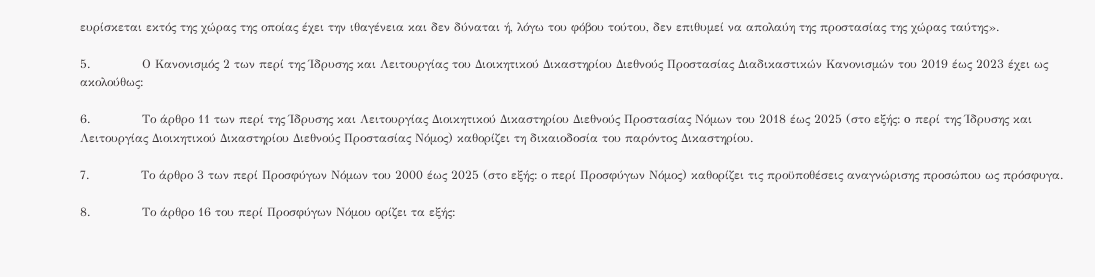ευρίσκεται εκτός της χώρας της οποίας έχει την ιθαγένεια και δεν δύναται ή, λόγω του φόβου τούτου, δεν επιθυμεί να απολαύη της προστασίας της χώρας ταύτης».

5.             Ο Κανονισμός 2 των περί της Ίδρυσης και Λειτουργίας του Διοικητικού Δικαστηρίου Διεθνούς Προστασίας Διαδικαστικών Κανονισμών του 2019 έως 2023 έχει ως ακολούθως:

6.             Το άρθρο 11 των περί της Ίδρυσης και Λειτουργίας Διοικητικού Δικαστηρίου Διεθνούς Προστασίας Νόμων του 2018 έως 2025 (στο εξής: o περί της Ίδρυσης και Λειτουργίας Διοικητικού Δικαστηρίου Διεθνούς Προστασίας Νόμος) καθορίζει τη δικαιοδοσία του παρόντος Δικαστηρίου.

7.             Το άρθρο 3 των περί Προσφύγων Νόμων του 2000 έως 2025 (στο εξής: ο περί Προσφύγων Νόμος) καθορίζει τις προϋποθέσεις αναγνώρισης προσώπου ως πρόσφυγα.

8.             Το άρθρο 16 του περί Προσφύγων Νόμου ορίζει τα εξής: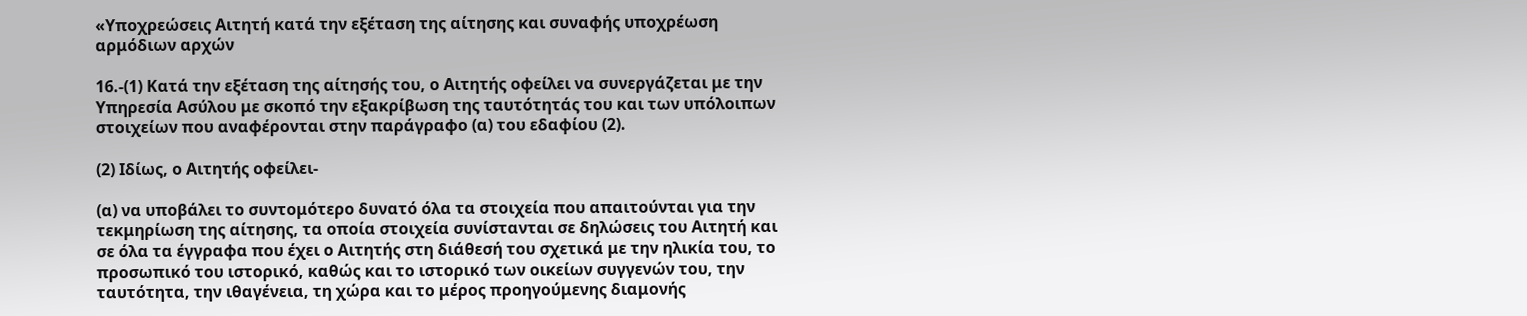«Υποχρεώσεις Αιτητή κατά την εξέταση της αίτησης και συναφής υποχρέωση αρμόδιων αρχών

16.-(1) Κατά την εξέταση της αίτησής του, ο Αιτητής οφείλει να συνεργάζεται με την Υπηρεσία Ασύλου με σκοπό την εξακρίβωση της ταυτότητάς του και των υπόλοιπων στοιχείων που αναφέρονται στην παράγραφο (α) του εδαφίου (2).

(2) Ιδίως, ο Αιτητής οφείλει-

(α) να υποβάλει το συντομότερο δυνατό όλα τα στοιχεία που απαιτούνται για την τεκμηρίωση της αίτησης, τα οποία στοιχεία συνίστανται σε δηλώσεις του Αιτητή και σε όλα τα έγγραφα που έχει ο Αιτητής στη διάθεσή του σχετικά με την ηλικία του, το προσωπικό του ιστορικό, καθώς και το ιστορικό των οικείων συγγενών του, την ταυτότητα, την ιθαγένεια, τη χώρα και το μέρος προηγούμενης διαμονής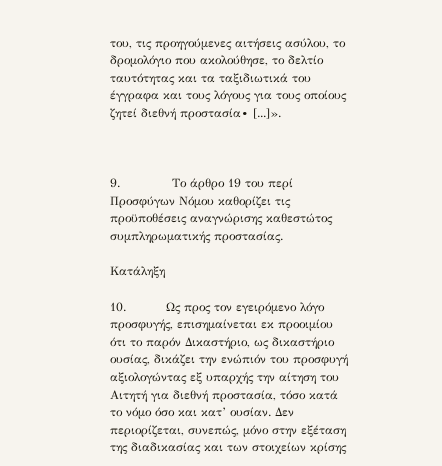του, τις προηγούμενες αιτήσεις ασύλου, το δρομολόγιο που ακολούθησε, το δελτίο ταυτότητας και τα ταξιδιωτικά του έγγραφα και τους λόγους για τους οποίους ζητεί διεθνή προστασία∙ [...]».



9.             Το άρθρο 19 του περί Προσφύγων Νόμου καθορίζει τις προϋποθέσεις αναγνώρισης καθεστώτος συμπληρωματικής προστασίας.

Κατάληξη

10.          Ως προς τον εγειρόμενο λόγο προσφυγής, επισημαίνεται εκ προοιμίου ότι το παρόν Δικαστήριο, ως δικαστήριο ουσίας, δικάζει την ενώπιόν του προσφυγή αξιολογώντας εξ υπαρχής την αίτηση του Αιτητή για διεθνή προστασία, τόσο κατά το νόμο όσο και κατ’ ουσίαν. Δεν περιορίζεται, συνεπώς, μόνο στην εξέταση της διαδικασίας και των στοιχείων κρίσης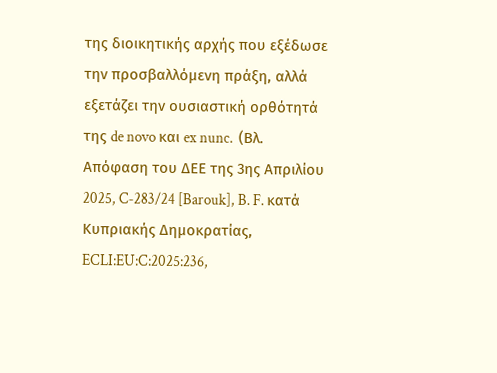της διοικητικής αρχής που εξέδωσε την προσβαλλόμενη πράξη, αλλά εξετάζει την ουσιαστική ορθότητά της de novo και ex nunc.  (Βλ. Απόφαση του ΔΕΕ της 3ης Απριλίου 2025, C‑283/24 [Barouk], B. F. κατά Κυπριακής Δημοκρατίας, ECLI:EU:C:2025:236,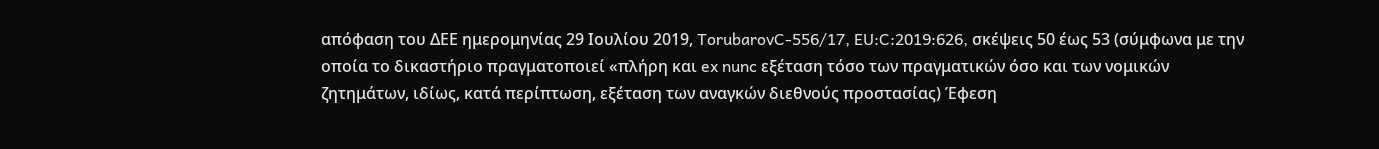απόφαση του ΔΕΕ ημερομηνίας 29 Ιουλίου 2019, TorubarovC-556/17, EU:C:2019:626, σκέψεις 50 έως 53 (σύμφωνα με την οποία το δικαστήριο πραγματοποιεί «πλήρη και ex nunc εξέταση τόσο των πραγματικών όσο και των νομικών ζητημάτων, ιδίως, κατά περίπτωση, εξέταση των αναγκών διεθνούς προστασίας) Έφεση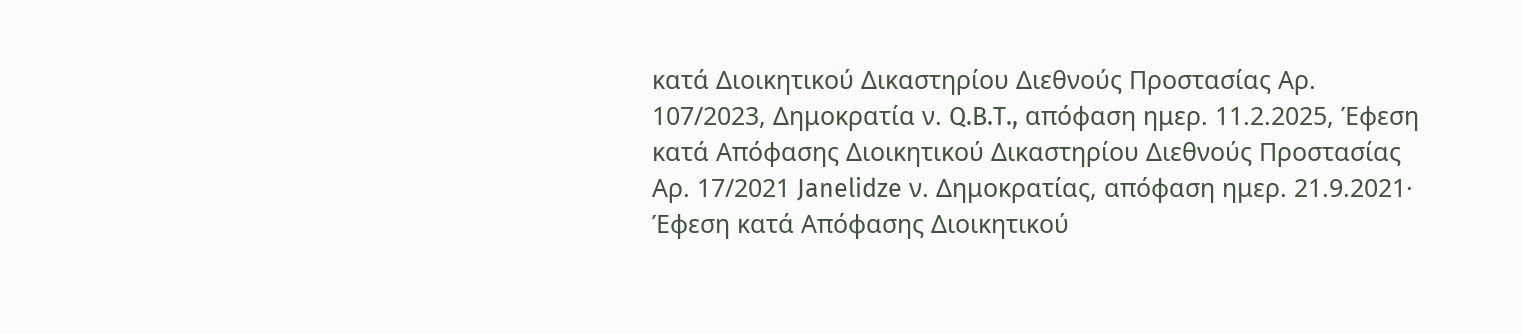κατά Διοικητικού Δικαστηρίου Διεθνούς Προστασίας Αρ. 107/2023, Δημοκρατία ν. Q.B.T., απόφαση ημερ. 11.2.2025, Έφεση κατά Απόφασης Διοικητικού Δικαστηρίου Διεθνούς Προστασίας Αρ. 17/2021 Janelidze ν. Δημοκρατίας, απόφαση ημερ. 21.9.2021· Έφεση κατά Απόφασης Διοικητικού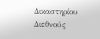Δικαστηρίου Διεθνούς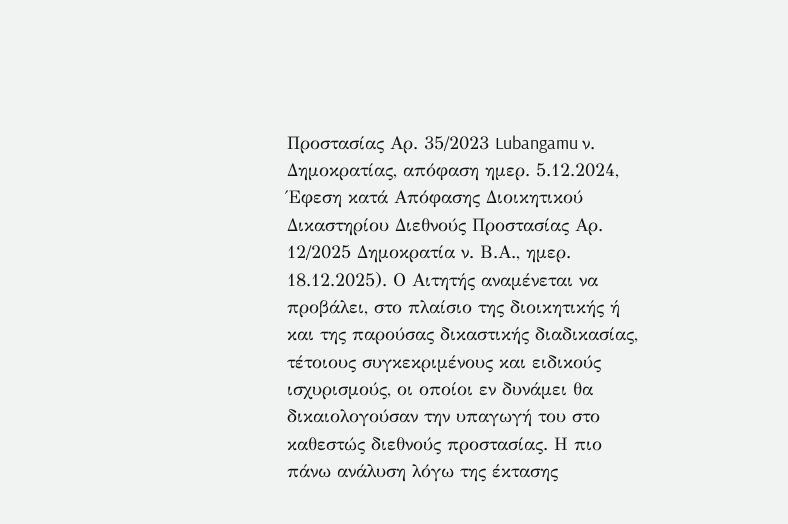Προστασίας Αρ. 35/2023 Lubangamu ν. Δημοκρατίας, απόφαση ημερ. 5.12.2024, Έφεση κατά Απόφασης Διοικητικού Δικαστηρίου Διεθνούς Προστασίας Αρ. 12/2025 Δημοκρατία ν. Β.Α., ημερ. 18.12.2025). Ο Αιτητής αναμένεται να προβάλει, στο πλαίσιο της διοικητικής ή και της παρούσας δικαστικής διαδικασίας, τέτοιους συγκεκριμένους και ειδικούς ισχυρισμούς, οι οποίοι εν δυνάμει θα δικαιολογούσαν την υπαγωγή του στο καθεστώς διεθνούς προστασίας. Η πιο πάνω ανάλυση λόγω της έκτασης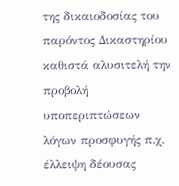της δικαιοδοσίας του παρόντος Δικαστηρίου καθιστά αλυσιτελή την προβολή υποπεριπτώσεων λόγων προσφυγής π.χ. έλλειψη δέουσας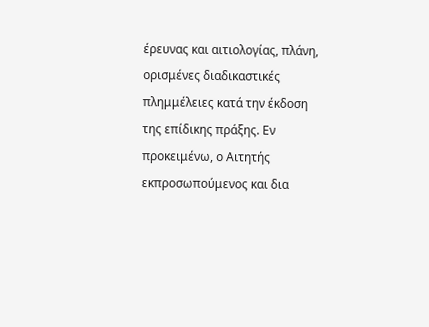έρευνας και αιτιολογίας, πλάνη, ορισμένες διαδικαστικές πλημμέλειες κατά την έκδοση της επίδικης πράξης. Εν προκειμένω, ο Αιτητής εκπροσωπούμενος και δια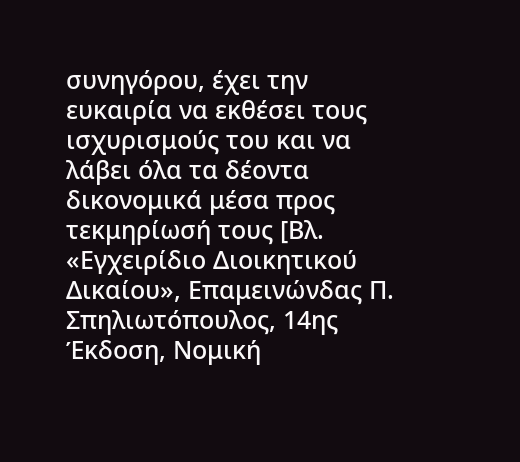συνηγόρου, έχει την ευκαιρία να εκθέσει τους ισχυρισμούς του και να λάβει όλα τα δέοντα δικονομικά μέσα προς τεκμηρίωσή τους [Βλ. «Εγχειρίδιο Διοικητικού Δικαίου», Επαμεινώνδας Π. Σπηλιωτόπουλος, 14ης Έκδοση, Νομική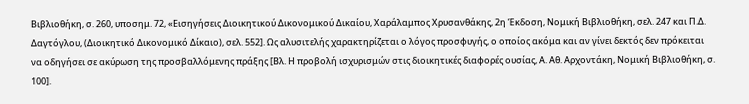Βιβλιοθήκη, σ. 260, υποσημ. 72, «Εισηγήσεις Διοικητικού Δικονομικού Δικαίου, Χαράλαμπος Χρυσανθάκης, 2η Έκδοση, Νομική Βιβλιοθήκη, σελ. 247 και Π.Δ. Δαγτόγλου, (Διοικητικό Δικονομικό Δίκαιο), σελ. 552]. Ως αλυσιτελής χαρακτηρίζεται ο λόγος προσφυγής, ο οποίος ακόμα και αν γίνει δεκτός δεν πρόκειται να οδηγήσει σε ακύρωση της προσβαλλόμενης πράξης [Βλ. Η προβολή ισχυρισμών στις διοικητικές διαφορές ουσίας, Α. Αθ. Αρχοντάκη, Νομική Βιβλιοθήκη, σ. 100].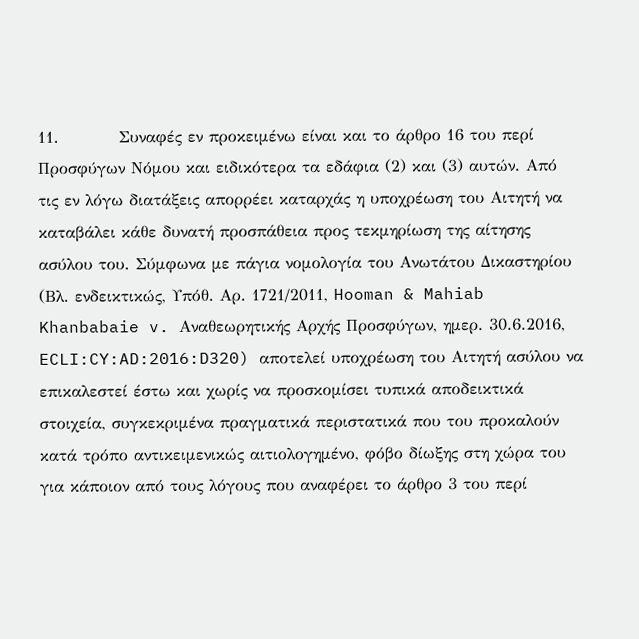11.          Συναφές εν προκειμένω είναι και το άρθρο 16 του περί Προσφύγων Νόμου και ειδικότερα τα εδάφια (2) και (3) αυτών. Από τις εν λόγω διατάξεις απορρέει καταρχάς η υποχρέωση του Αιτητή να καταβάλει κάθε δυνατή προσπάθεια προς τεκμηρίωση της αίτησης ασύλου του. Σύμφωνα με πάγια νομολογία του Ανωτάτου Δικαστηρίου (Βλ. ενδεικτικώς, Υπόθ. Αρ. 1721/2011, Hooman & Mahiab Khanbabaie v. Αναθεωρητικής Αρχής Προσφύγων, ημερ. 30.6.2016, ECLI:CY:AD:2016:D320) αποτελεί υποχρέωση του Αιτητή ασύλου να επικαλεστεί έστω και χωρίς να προσκομίσει τυπικά αποδεικτικά στοιχεία, συγκεκριμένα πραγματικά περιστατικά που του προκαλούν κατά τρόπο αντικειμενικώς αιτιολογημένο, φόβο δίωξης στη χώρα του για κάποιον από τους λόγους που αναφέρει το άρθρο 3 του περί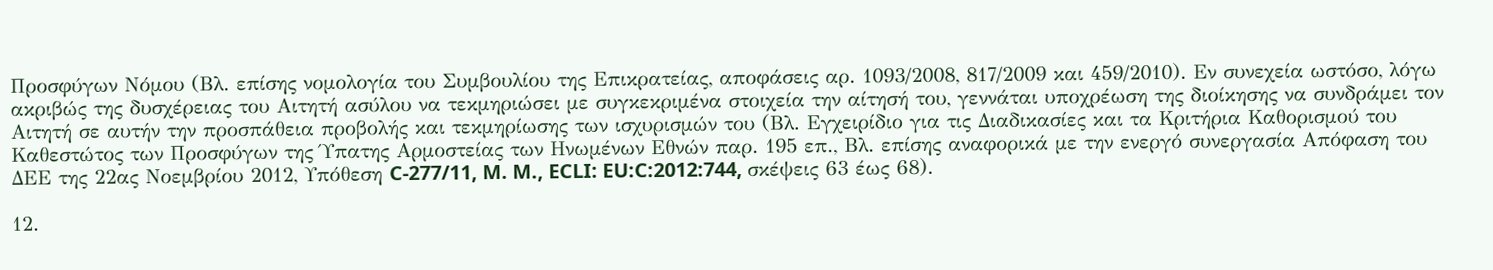Προσφύγων Νόμου (Βλ. επίσης νομολογία του Συμβουλίου της Επικρατείας, αποφάσεις αρ. 1093/2008, 817/2009 και 459/2010). Εν συνεχεία ωστόσο, λόγω ακριβώς της δυσχέρειας του Αιτητή ασύλου να τεκμηριώσει με συγκεκριμένα στοιχεία την αίτησή του, γεννάται υποχρέωση της διοίκησης να συνδράμει τον Αιτητή σε αυτήν την προσπάθεια προβολής και τεκμηρίωσης των ισχυρισμών του (Βλ. Εγχειρίδιο για τις Διαδικασίες και τα Κριτήρια Καθορισμού του Καθεστώτος των Προσφύγων της Ύπατης Αρμοστείας των Ηνωμένων Εθνών παρ. 195 επ., Βλ. επίσης αναφορικά με την ενεργό συνεργασία Απόφαση του ΔΕΕ της 22ας Νοεμβρίου 2012, Υπόθεση C‑277/11, M. M., ECLI: EU:C:2012:744, σκέψεις 63 έως 68).

12.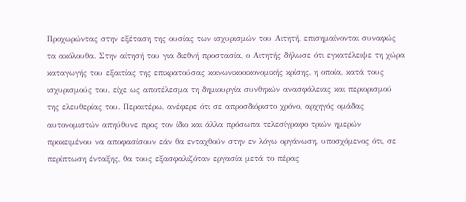Προχωρώντας στην εξέταση της ουσίας των ισχυρισμών του Αιτητή, επισημαίνονται συναφώς τα ακόλουθα. Στην αίτησή του για διεθνή προστασία, ο Αιτητής δήλωσε ότι εγκατέλειψε τη χώρα καταγωγής του εξαιτίας της επικρατούσας κοινωνικοοικονομικής κρίσης, η οποία, κατά τους ισχυρισμούς του, είχε ως αποτέλεσμα τη δημιουργία συνθηκών ανασφάλειας και περιορισμού της ελευθερίας του. Περαιτέρω, ανέφερε ότι σε απροσδιόριστο χρόνο, αρχηγός ομάδας αυτονομιστών απηύθυνε προς τον ίδιο και άλλα πρόσωπα τελεσίγραφο τριών ημερών προκειμένου να αποφασίσουν εάν θα ενταχθούν στην εν λόγω οργάνωση, υποσχόμενος ότι, σε περίπτωση ένταξης, θα τους εξασφαλιζόταν εργασία μετά το πέρας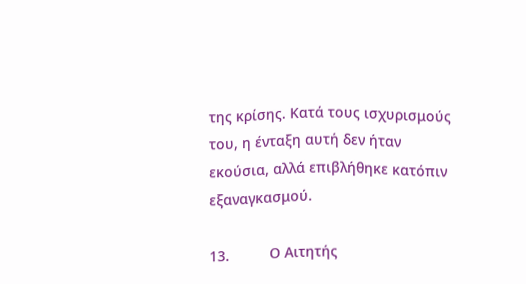της κρίσης. Κατά τους ισχυρισμούς του, η ένταξη αυτή δεν ήταν εκούσια, αλλά επιβλήθηκε κατόπιν εξαναγκασμού.

13.          Ο Αιτητής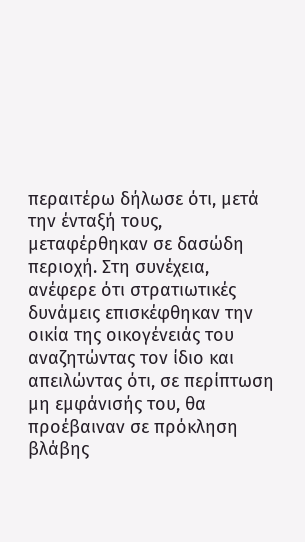περαιτέρω δήλωσε ότι, μετά την ένταξή τους, μεταφέρθηκαν σε δασώδη περιοχή. Στη συνέχεια, ανέφερε ότι στρατιωτικές δυνάμεις επισκέφθηκαν την οικία της οικογένειάς του αναζητώντας τον ίδιο και απειλώντας ότι, σε περίπτωση μη εμφάνισής του, θα προέβαιναν σε πρόκληση βλάβης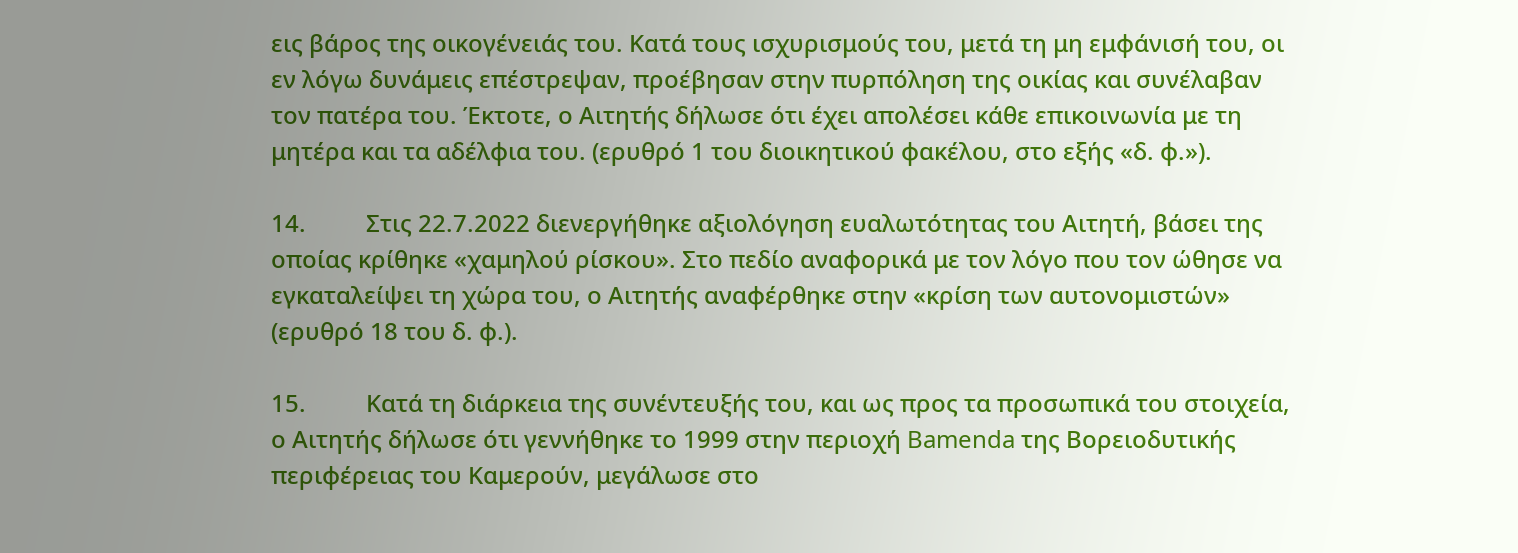εις βάρος της οικογένειάς του. Κατά τους ισχυρισμούς του, μετά τη μη εμφάνισή του, οι εν λόγω δυνάμεις επέστρεψαν, προέβησαν στην πυρπόληση της οικίας και συνέλαβαν τον πατέρα του. Έκτοτε, ο Αιτητής δήλωσε ότι έχει απολέσει κάθε επικοινωνία με τη μητέρα και τα αδέλφια του. (ερυθρό 1 του διοικητικού φακέλου, στο εξής «δ. φ.»).

14.          Στις 22.7.2022 διενεργήθηκε αξιολόγηση ευαλωτότητας του Αιτητή, βάσει της οποίας κρίθηκε «χαμηλού ρίσκου». Στο πεδίο αναφορικά με τον λόγο που τον ώθησε να εγκαταλείψει τη χώρα του, ο Αιτητής αναφέρθηκε στην «κρίση των αυτονομιστών» (ερυθρό 18 του δ. φ.).

15.          Κατά τη διάρκεια της συνέντευξής του, και ως προς τα προσωπικά του στοιχεία, ο Αιτητής δήλωσε ότι γεννήθηκε το 1999 στην περιοχή Bamenda της Βορειοδυτικής περιφέρειας του Καμερούν, μεγάλωσε στο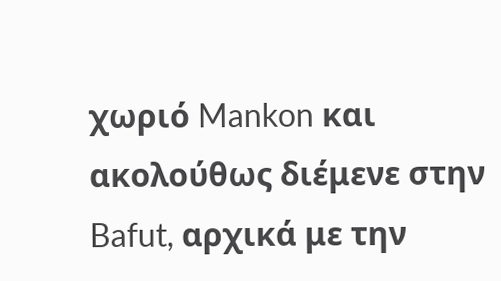χωριό Mankon και ακολούθως διέμενε στην Bafut, αρχικά με την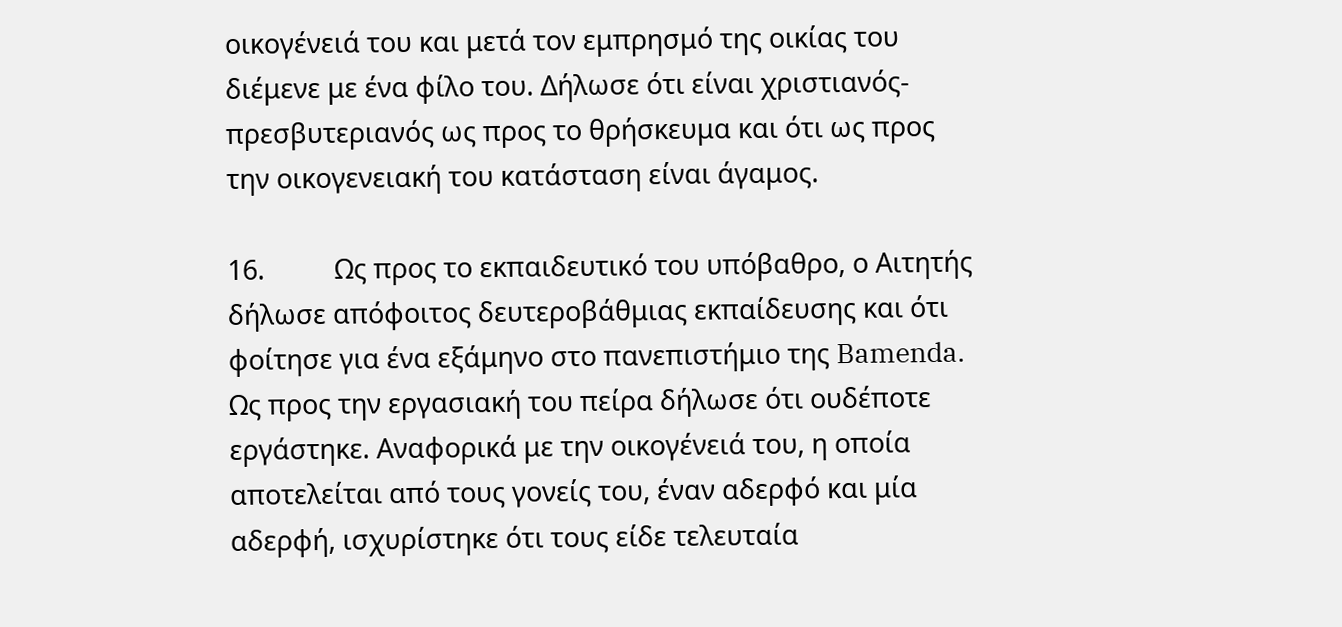οικογένειά του και μετά τον εμπρησμό της οικίας του διέμενε με ένα φίλο του. Δήλωσε ότι είναι χριστιανός-πρεσβυτεριανός ως προς το θρήσκευμα και ότι ως προς την οικογενειακή του κατάσταση είναι άγαμος.

16.          Ως προς το εκπαιδευτικό του υπόβαθρο, ο Αιτητής δήλωσε απόφοιτος δευτεροβάθμιας εκπαίδευσης και ότι φοίτησε για ένα εξάμηνο στο πανεπιστήμιο της Bamenda. Ως προς την εργασιακή του πείρα δήλωσε ότι ουδέποτε εργάστηκε. Αναφορικά με την οικογένειά του, η οποία αποτελείται από τους γονείς του, έναν αδερφό και μία αδερφή, ισχυρίστηκε ότι τους είδε τελευταία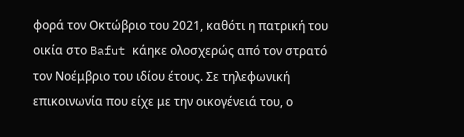φορά τον Οκτώβριο του 2021, καθότι η πατρική του οικία στο Bafut κάηκε ολοσχερώς από τον στρατό τον Νοέμβριο του ιδίου έτους. Σε τηλεφωνική επικοινωνία που είχε με την οικογένειά του, ο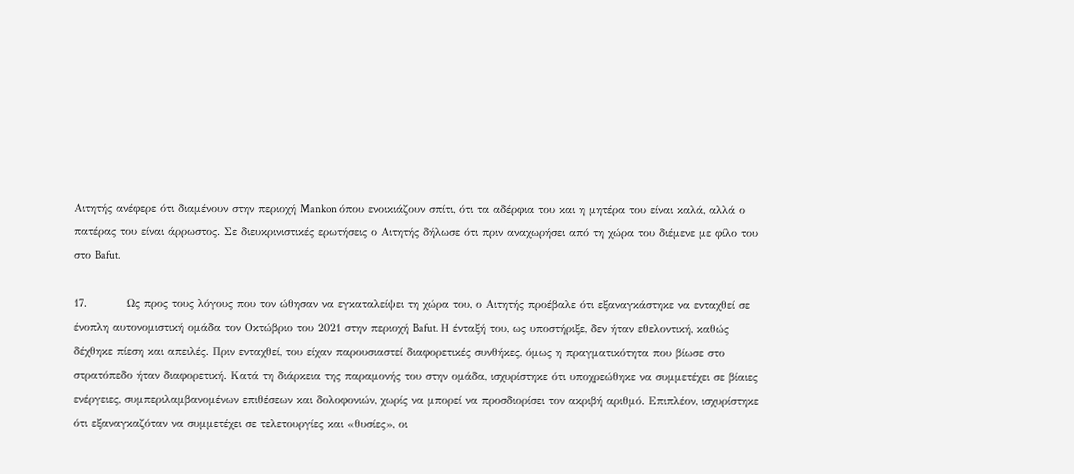Αιτητής ανέφερε ότι διαμένουν στην περιοχή Mankon όπου ενοικιάζουν σπίτι, ότι τα αδέρφια του και η μητέρα του είναι καλά, αλλά ο πατέρας του είναι άρρωστος. Σε διευκρινιστικές ερωτήσεις ο Αιτητής δήλωσε ότι πριν αναχωρήσει από τη χώρα του διέμενε με φίλο του στο Bafut.

17.          Ως προς τους λόγους που τον ώθησαν να εγκαταλείψει τη χώρα του, ο Αιτητής προέβαλε ότι εξαναγκάστηκε να ενταχθεί σε ένοπλη αυτονομιστική ομάδα τον Οκτώβριο του 2021 στην περιοχή Bafut. Η ένταξή του, ως υποστήριξε, δεν ήταν εθελοντική, καθώς δέχθηκε πίεση και απειλές. Πριν ενταχθεί, του είχαν παρουσιαστεί διαφορετικές συνθήκες, όμως η πραγματικότητα που βίωσε στο στρατόπεδο ήταν διαφορετική. Κατά τη διάρκεια της παραμονής του στην ομάδα, ισχυρίστηκε ότι υποχρεώθηκε να συμμετέχει σε βίαιες ενέργειες, συμπεριλαμβανομένων επιθέσεων και δολοφονιών, χωρίς να μπορεί να προσδιορίσει τον ακριβή αριθμό. Επιπλέον, ισχυρίστηκε ότι εξαναγκαζόταν να συμμετέχει σε τελετουργίες και «θυσίες», οι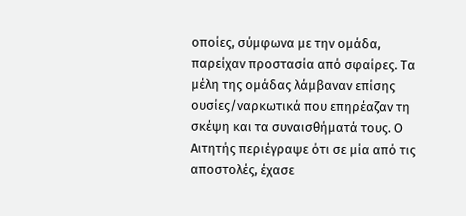οποίες, σύμφωνα με την ομάδα, παρείχαν προστασία από σφαίρες. Τα μέλη της ομάδας λάμβαναν επίσης ουσίες/ναρκωτικά που επηρέαζαν τη σκέψη και τα συναισθήματά τους. Ο Αιτητής περιέγραψε ότι σε μία από τις αποστολές, έχασε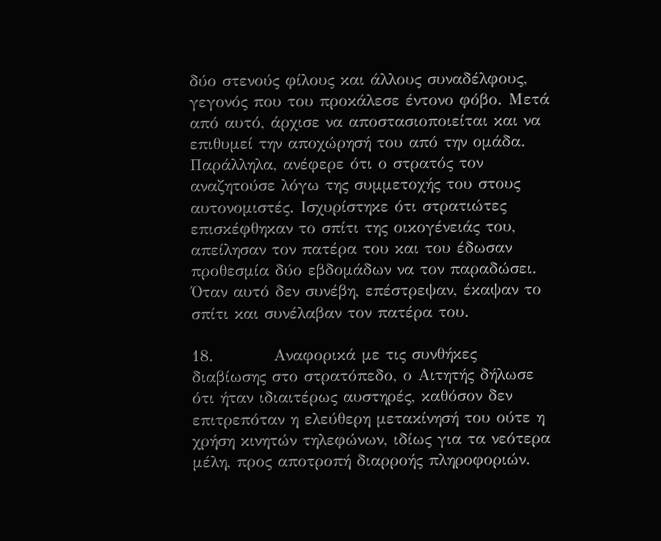δύο στενούς φίλους και άλλους συναδέλφους, γεγονός που του προκάλεσε έντονο φόβο. Μετά από αυτό, άρχισε να αποστασιοποιείται και να επιθυμεί την αποχώρησή του από την ομάδα. Παράλληλα, ανέφερε ότι ο στρατός τον αναζητούσε λόγω της συμμετοχής του στους αυτονομιστές. Ισχυρίστηκε ότι στρατιώτες επισκέφθηκαν το σπίτι της οικογένειάς του, απείλησαν τον πατέρα του και του έδωσαν προθεσμία δύο εβδομάδων να τον παραδώσει. Όταν αυτό δεν συνέβη, επέστρεψαν, έκαψαν το σπίτι και συνέλαβαν τον πατέρα του.

18.          Αναφορικά με τις συνθήκες διαβίωσης στο στρατόπεδο, ο Αιτητής δήλωσε ότι ήταν ιδιαιτέρως αυστηρές, καθόσον δεν επιτρεπόταν η ελεύθερη μετακίνησή του ούτε η χρήση κινητών τηλεφώνων, ιδίως για τα νεότερα μέλη, προς αποτροπή διαρροής πληροφοριών.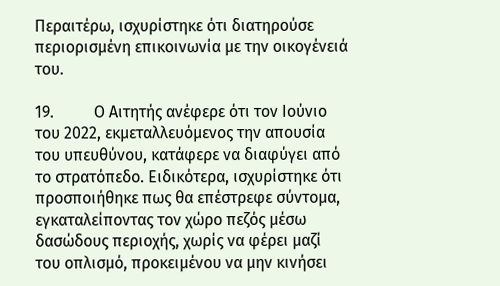Περαιτέρω, ισχυρίστηκε ότι διατηρούσε περιορισμένη επικοινωνία με την οικογένειά του.

19.          Ο Αιτητής ανέφερε ότι τον Ιούνιο του 2022, εκμεταλλευόμενος την απουσία του υπευθύνου, κατάφερε να διαφύγει από το στρατόπεδο. Ειδικότερα, ισχυρίστηκε ότι προσποιήθηκε πως θα επέστρεφε σύντομα, εγκαταλείποντας τον χώρο πεζός μέσω δασώδους περιοχής, χωρίς να φέρει μαζί του οπλισμό, προκειμένου να μην κινήσει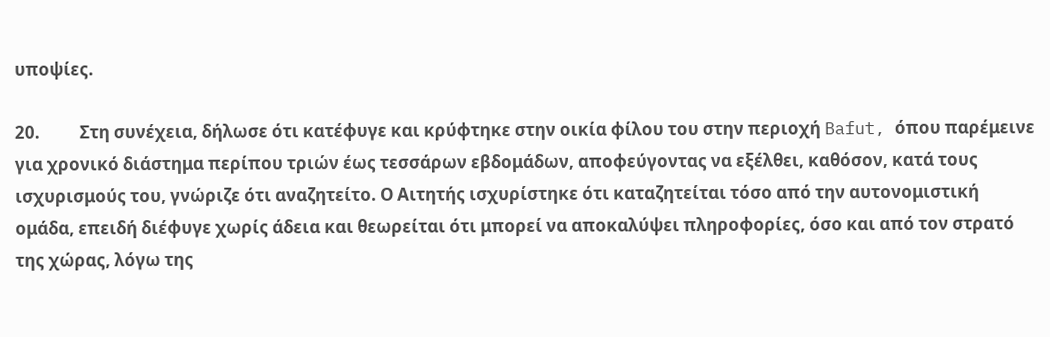υποψίες.

20.          Στη συνέχεια, δήλωσε ότι κατέφυγε και κρύφτηκε στην οικία φίλου του στην περιοχή Bafut, όπου παρέμεινε για χρονικό διάστημα περίπου τριών έως τεσσάρων εβδομάδων, αποφεύγοντας να εξέλθει, καθόσον, κατά τους ισχυρισμούς του, γνώριζε ότι αναζητείτο. Ο Αιτητής ισχυρίστηκε ότι καταζητείται τόσο από την αυτονομιστική ομάδα, επειδή διέφυγε χωρίς άδεια και θεωρείται ότι μπορεί να αποκαλύψει πληροφορίες, όσο και από τον στρατό της χώρας, λόγω της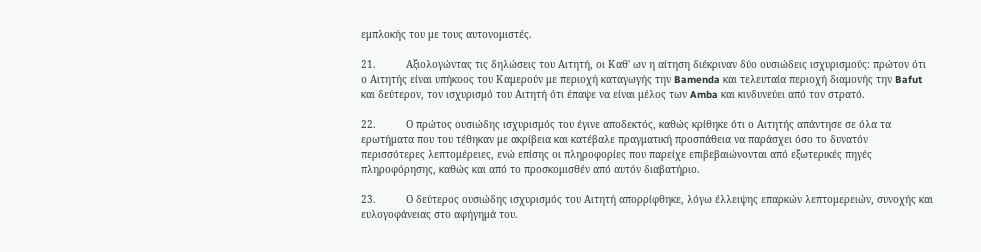εμπλοκής του με τους αυτονομιστές.

21.          Αξιολογώντας τις δηλώσεις του Αιτητή, οι Καθ' ων η αίτηση διέκριναν δύο ουσιώδεις ισχυρισμούς: πρώτον ότι ο Αιτητής είναι υπήκοος του Καμερούν με περιοχή καταγωγής την Bamenda και τελευταία περιοχή διαμονής την Bafut και δεύτερον, τον ισχυρισμό του Αιτητή ότι έπαψε να είναι μέλος των Amba και κινδυνεύει από τον στρατό.

22.          Ο πρώτος ουσιώδης ισχυρισμός του έγινε αποδεκτός, καθώς κρίθηκε ότι ο Αιτητής απάντησε σε όλα τα ερωτήματα που του τέθηκαν με ακρίβεια και κατέβαλε πραγματική προσπάθεια να παράσχει όσο το δυνατόν περισσότερες λεπτομέρειες, ενώ επίσης οι πληροφορίες που παρείχε επιβεβαιώνονται από εξωτερικές πηγές πληροφόρησης, καθώς και από το προσκομισθέν από αυτόν διαβατήριο.

23.          Ο δεύτερος ουσιώδης ισχυρισμός του Αιτητή απορρίφθηκε, λόγω έλλειψης επαρκών λεπτομερειών, συνοχής και ευλογοφάνειας στο αφήγημά του.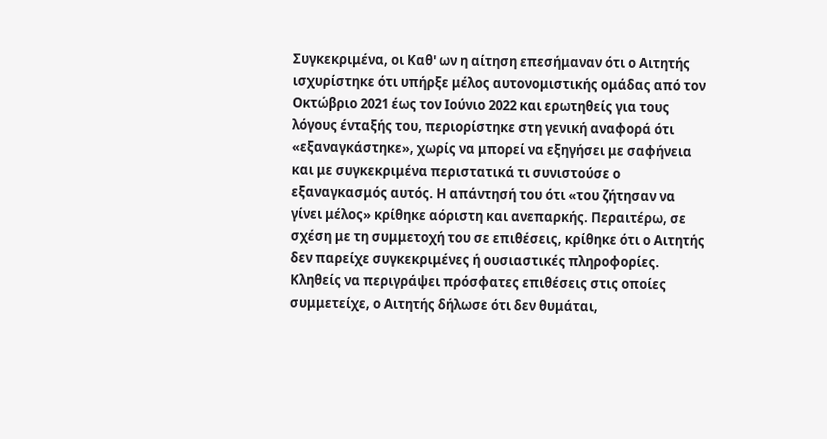Συγκεκριμένα, οι Καθ' ων η αίτηση επεσήμαναν ότι ο Αιτητής ισχυρίστηκε ότι υπήρξε μέλος αυτονομιστικής ομάδας από τον Οκτώβριο 2021 έως τον Ιούνιο 2022 και ερωτηθείς για τους λόγους ένταξής του, περιορίστηκε στη γενική αναφορά ότι «εξαναγκάστηκε», χωρίς να μπορεί να εξηγήσει με σαφήνεια και με συγκεκριμένα περιστατικά τι συνιστούσε ο εξαναγκασμός αυτός. Η απάντησή του ότι «του ζήτησαν να γίνει μέλος» κρίθηκε αόριστη και ανεπαρκής. Περαιτέρω, σε σχέση με τη συμμετοχή του σε επιθέσεις, κρίθηκε ότι ο Αιτητής δεν παρείχε συγκεκριμένες ή ουσιαστικές πληροφορίες. Κληθείς να περιγράψει πρόσφατες επιθέσεις στις οποίες συμμετείχε, ο Αιτητής δήλωσε ότι δεν θυμάται,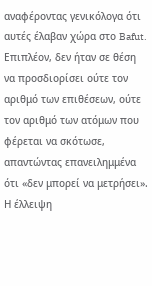αναφέροντας γενικόλογα ότι αυτές έλαβαν χώρα στο Bafut. Επιπλέον, δεν ήταν σε θέση να προσδιορίσει ούτε τον αριθμό των επιθέσεων, ούτε τον αριθμό των ατόμων που φέρεται να σκότωσε, απαντώντας επανειλημμένα ότι «δεν μπορεί να μετρήσει». Η έλλειψη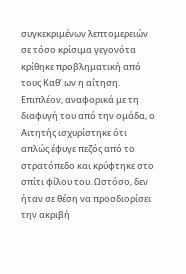συγκεκριμένων λεπτομερειών σε τόσο κρίσιμα γεγονότα κρίθηκε προβληματική από τους Καθ’ ων η αίτηση. Επιπλέον, αναφορικά με τη διαφυγή του από την ομάδα, ο Αιτητής ισχυρίστηκε ότι απλώς έφυγε πεζός από το στρατόπεδο και κρύφτηκε στο σπίτι φίλου του. Ωστόσο, δεν ήταν σε θέση να προσδιορίσει την ακριβή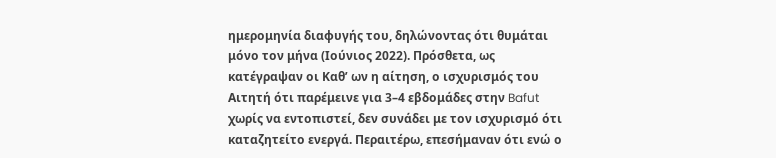ημερομηνία διαφυγής του, δηλώνοντας ότι θυμάται μόνο τον μήνα (Ιούνιος 2022). Πρόσθετα, ως κατέγραψαν οι Καθ’ ων η αίτηση, ο ισχυρισμός του Αιτητή ότι παρέμεινε για 3–4 εβδομάδες στην Bafut χωρίς να εντοπιστεί, δεν συνάδει με τον ισχυρισμό ότι καταζητείτο ενεργά. Περαιτέρω, επεσήμαναν ότι ενώ ο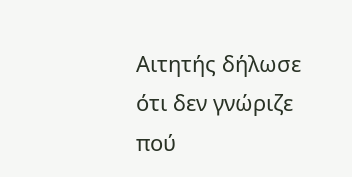Αιτητής δήλωσε ότι δεν γνώριζε πού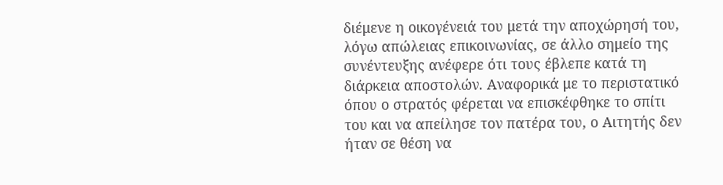διέμενε η οικογένειά του μετά την αποχώρησή του, λόγω απώλειας επικοινωνίας, σε άλλο σημείο της συνέντευξης ανέφερε ότι τους έβλεπε κατά τη διάρκεια αποστολών. Αναφορικά με το περιστατικό όπου ο στρατός φέρεται να επισκέφθηκε το σπίτι του και να απείλησε τον πατέρα του, ο Αιτητής δεν ήταν σε θέση να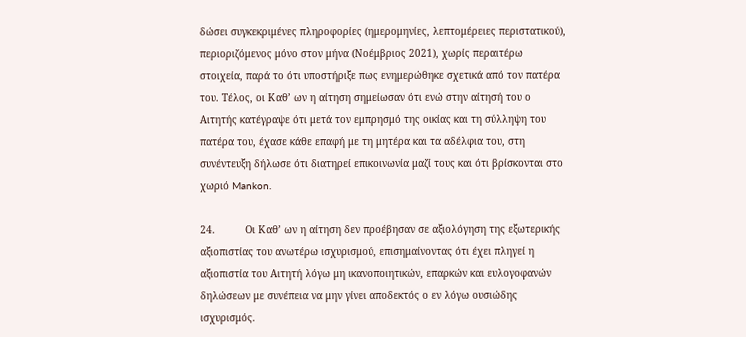δώσει συγκεκριμένες πληροφορίες (ημερομηνίες, λεπτομέρειες περιστατικού), περιοριζόμενος μόνο στον μήνα (Νοέμβριος 2021), χωρίς περαιτέρω στοιχεία, παρά το ότι υποστήριξε πως ενημερώθηκε σχετικά από τον πατέρα του. Τέλος, οι Καθ’ ων η αίτηση σημείωσαν ότι ενώ στην αίτησή του ο Αιτητής κατέγραψε ότι μετά τον εμπρησμό της οικίας και τη σύλληψη του πατέρα του, έχασε κάθε επαφή με τη μητέρα και τα αδέλφια του, στη συνέντευξη δήλωσε ότι διατηρεί επικοινωνία μαζί τους και ότι βρίσκονται στο χωριό Mankon.

24.          Οι Καθ’ ων η αίτηση δεν προέβησαν σε αξιολόγηση της εξωτερικής αξιοπιστίας του ανωτέρω ισχυρισμού, επισημαίνοντας ότι έχει πληγεί η αξιοπιστία του Αιτητή λόγω μη ικανοποιητικών, επαρκών και ευλογοφανών δηλώσεων με συνέπεια να μην γίνει αποδεκτός ο εν λόγω ουσιώδης ισχυρισμός.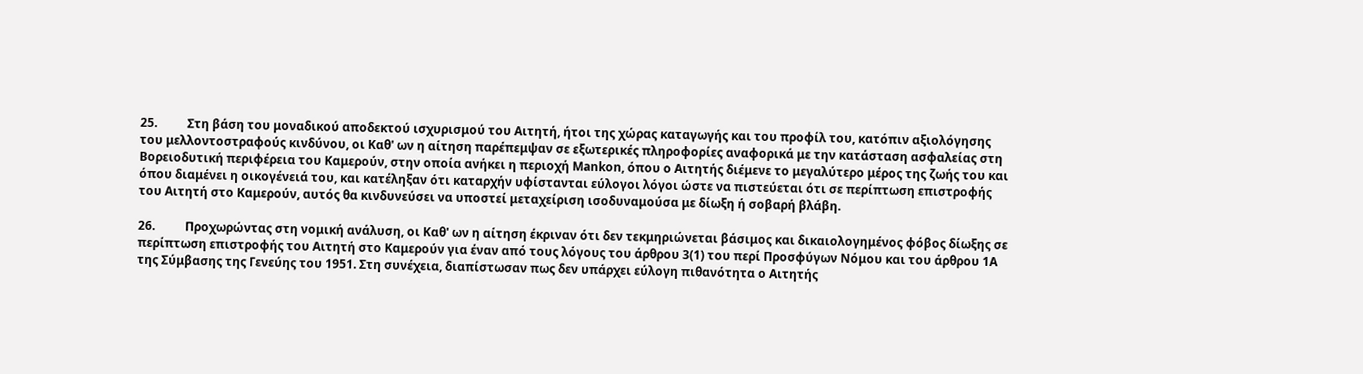25.          Στη βάση του μοναδικού αποδεκτού ισχυρισμού του Αιτητή, ήτοι της χώρας καταγωγής και του προφίλ του, κατόπιν αξιολόγησης του μελλοντοστραφούς κινδύνου, οι Καθ' ων η αίτηση παρέπεμψαν σε εξωτερικές πληροφορίες αναφορικά με την κατάσταση ασφαλείας στη Βορειοδυτική περιφέρεια του Καμερούν, στην οποία ανήκει η περιοχή Mankon, όπου ο Αιτητής διέμενε το μεγαλύτερο μέρος της ζωής του και όπου διαμένει η οικογένειά του, και κατέληξαν ότι καταρχήν υφίστανται εύλογοι λόγοι ώστε να πιστεύεται ότι σε περίπτωση επιστροφής του Αιτητή στο Καμερούν, αυτός θα κινδυνεύσει να υποστεί μεταχείριση ισοδυναμούσα με δίωξη ή σοβαρή βλάβη.

26.          Προχωρώντας στη νομική ανάλυση, οι Καθ' ων η αίτηση έκριναν ότι δεν τεκμηριώνεται βάσιμος και δικαιολογημένος φόβος δίωξης σε περίπτωση επιστροφής του Αιτητή στο Καμερούν για έναν από τους λόγους του άρθρου 3(1) του περί Προσφύγων Νόμου και του άρθρου 1Α της Σύμβασης της Γενεύης του 1951. Στη συνέχεια, διαπίστωσαν πως δεν υπάρχει εύλογη πιθανότητα ο Αιτητής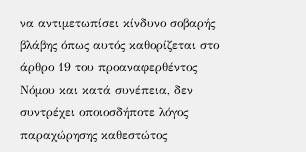να αντιμετωπίσει κίνδυνο σοβαρής βλάβης όπως αυτός καθορίζεται στο άρθρο 19 του προαναφερθέντος Νόμου και κατά συνέπεια, δεν συντρέχει οποιοσδήποτε λόγος παραχώρησης καθεστώτος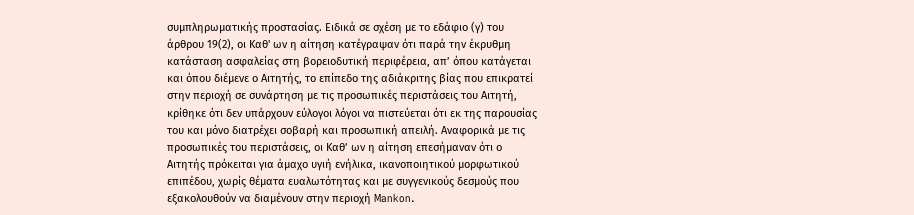συμπληρωματικής προστασίας. Ειδικά σε σχέση με το εδάφιο (γ) του άρθρου 19(2), οι Καθ' ων η αίτηση κατέγραψαν ότι παρά την έκρυθμη κατάσταση ασφαλείας στη βορειοδυτική περιφέρεια, απ’ όπου κατάγεται και όπου διέμενε ο Αιτητής, το επίπεδο της αδιάκριτης βίας που επικρατεί στην περιοχή σε συνάρτηση με τις προσωπικές περιστάσεις του Αιτητή, κρίθηκε ότι δεν υπάρχουν εύλογοι λόγοι να πιστεύεται ότι εκ της παρουσίας του και μόνο διατρέχει σοβαρή και προσωπική απειλή. Αναφορικά με τις προσωπικές του περιστάσεις, οι Καθ’ ων η αίτηση επεσήμαναν ότι ο Αιτητής πρόκειται για άμαχο υγιή ενήλικα, ικανοποιητικού μορφωτικού επιπέδου, χωρίς θέματα ευαλωτότητας και με συγγενικούς δεσμούς που εξακολουθούν να διαμένουν στην περιοχή Mankon.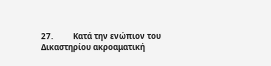27.          Κατά την ενώπιον του Δικαστηρίου ακροαματική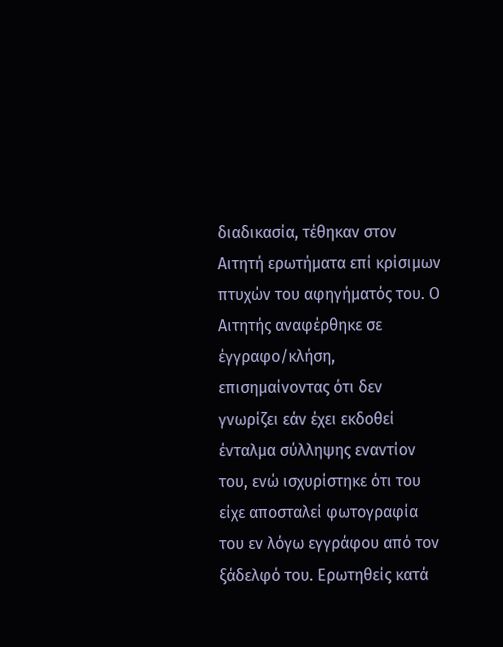διαδικασία, τέθηκαν στον Αιτητή ερωτήματα επί κρίσιμων πτυχών του αφηγήματός του. Ο Αιτητής αναφέρθηκε σε έγγραφο/κλήση, επισημαίνοντας ότι δεν γνωρίζει εάν έχει εκδοθεί ένταλμα σύλληψης εναντίον του, ενώ ισχυρίστηκε ότι του είχε αποσταλεί φωτογραφία του εν λόγω εγγράφου από τον ξάδελφό του. Ερωτηθείς κατά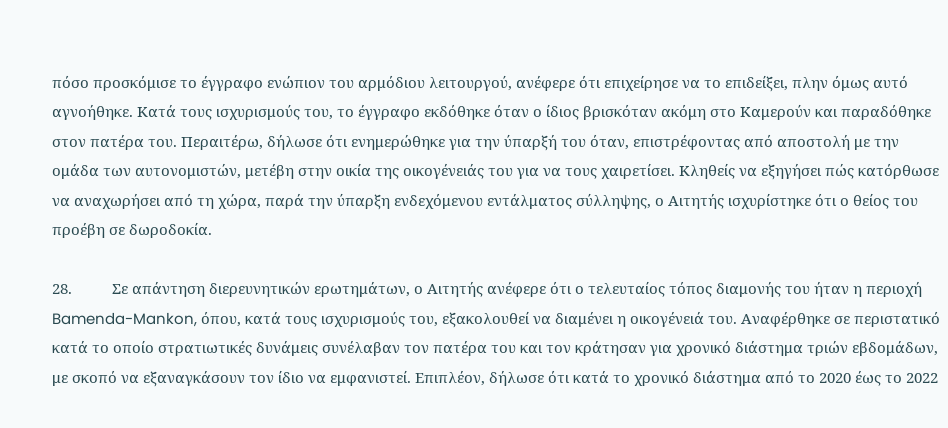πόσο προσκόμισε το έγγραφο ενώπιον του αρμόδιου λειτουργού, ανέφερε ότι επιχείρησε να το επιδείξει, πλην όμως αυτό αγνοήθηκε. Κατά τους ισχυρισμούς του, το έγγραφο εκδόθηκε όταν ο ίδιος βρισκόταν ακόμη στο Καμερούν και παραδόθηκε στον πατέρα του. Περαιτέρω, δήλωσε ότι ενημερώθηκε για την ύπαρξή του όταν, επιστρέφοντας από αποστολή με την ομάδα των αυτονομιστών, μετέβη στην οικία της οικογένειάς του για να τους χαιρετίσει. Κληθείς να εξηγήσει πώς κατόρθωσε να αναχωρήσει από τη χώρα, παρά την ύπαρξη ενδεχόμενου εντάλματος σύλληψης, ο Αιτητής ισχυρίστηκε ότι ο θείος του προέβη σε δωροδοκία.

28.          Σε απάντηση διερευνητικών ερωτημάτων, ο Αιτητής ανέφερε ότι ο τελευταίος τόπος διαμονής του ήταν η περιοχή Bamenda-Mankon, όπου, κατά τους ισχυρισμούς του, εξακολουθεί να διαμένει η οικογένειά του. Αναφέρθηκε σε περιστατικό κατά το οποίο στρατιωτικές δυνάμεις συνέλαβαν τον πατέρα του και τον κράτησαν για χρονικό διάστημα τριών εβδομάδων, με σκοπό να εξαναγκάσουν τον ίδιο να εμφανιστεί. Επιπλέον, δήλωσε ότι κατά το χρονικό διάστημα από το 2020 έως το 2022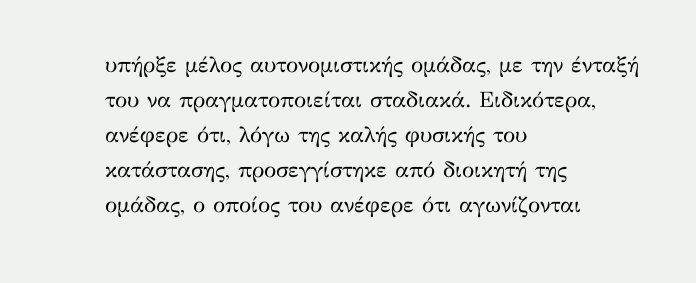υπήρξε μέλος αυτονομιστικής ομάδας, με την ένταξή του να πραγματοποιείται σταδιακά. Ειδικότερα, ανέφερε ότι, λόγω της καλής φυσικής του κατάστασης, προσεγγίστηκε από διοικητή της ομάδας, ο οποίος του ανέφερε ότι αγωνίζονται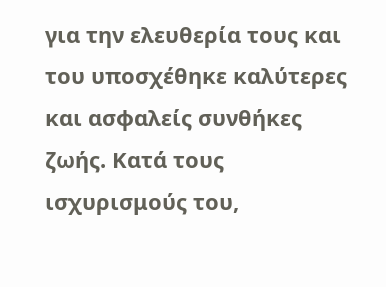για την ελευθερία τους και του υποσχέθηκε καλύτερες και ασφαλείς συνθήκες ζωής. Κατά τους ισχυρισμούς του,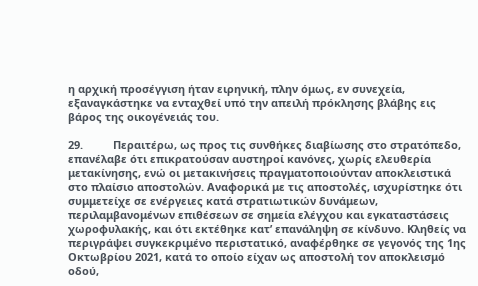η αρχική προσέγγιση ήταν ειρηνική, πλην όμως, εν συνεχεία, εξαναγκάστηκε να ενταχθεί υπό την απειλή πρόκλησης βλάβης εις βάρος της οικογένειάς του.

29.          Περαιτέρω, ως προς τις συνθήκες διαβίωσης στο στρατόπεδο, επανέλαβε ότι επικρατούσαν αυστηροί κανόνες, χωρίς ελευθερία μετακίνησης, ενώ οι μετακινήσεις πραγματοποιούνταν αποκλειστικά στο πλαίσιο αποστολών. Αναφορικά με τις αποστολές, ισχυρίστηκε ότι συμμετείχε σε ενέργειες κατά στρατιωτικών δυνάμεων, περιλαμβανομένων επιθέσεων σε σημεία ελέγχου και εγκαταστάσεις χωροφυλακής, και ότι εκτέθηκε κατ’ επανάληψη σε κίνδυνο. Κληθείς να περιγράψει συγκεκριμένο περιστατικό, αναφέρθηκε σε γεγονός της 1ης Οκτωβρίου 2021, κατά το οποίο είχαν ως αποστολή τον αποκλεισμό οδού,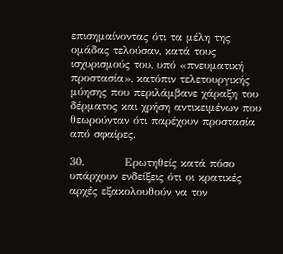επισημαίνοντας ότι τα μέλη της ομάδας τελούσαν, κατά τους ισχυρισμούς του, υπό «πνευματική προστασία», κατόπιν τελετουργικής μύησης που περιλάμβανε χάραξη του δέρματος και χρήση αντικειμένων που θεωρούνταν ότι παρέχουν προστασία από σφαίρες.

30.          Ερωτηθείς κατά πόσο υπάρχουν ενδείξεις ότι οι κρατικές αρχές εξακολουθούν να τον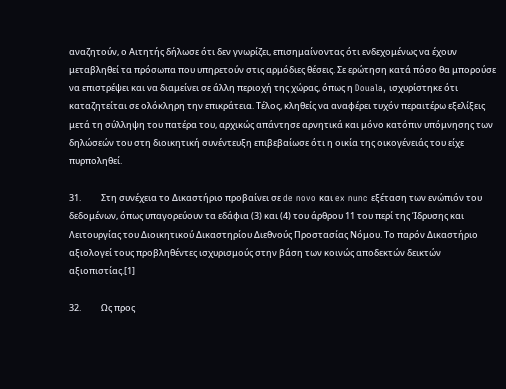αναζητούν, ο Αιτητής δήλωσε ότι δεν γνωρίζει, επισημαίνοντας ότι ενδεχομένως να έχουν μεταβληθεί τα πρόσωπα που υπηρετούν στις αρμόδιες θέσεις. Σε ερώτηση κατά πόσο θα μπορούσε να επιστρέψει και να διαμείνει σε άλλη περιοχή της χώρας, όπως η Douala, ισχυρίστηκε ότι καταζητείται σε ολόκληρη την επικράτεια. Τέλος, κληθείς να αναφέρει τυχόν περαιτέρω εξελίξεις μετά τη σύλληψη του πατέρα του, αρχικώς απάντησε αρνητικά και μόνο κατόπιν υπόμνησης των δηλώσεών του στη διοικητική συνέντευξη επιβεβαίωσε ότι η οικία της οικογένειάς του είχε πυρποληθεί.

31.          Στη συνέχεια το Δικαστήριο προβαίνει σε de novo και ex nunc εξέταση των ενώπιόν του δεδομένων, όπως υπαγορεύουν τα εδάφια (3) και (4) του άρθρου 11 του περί της Ίδρυσης και Λειτουργίας του Διοικητικού Δικαστηρίου Διεθνούς Προστασίας Νόμου. Το παρόν Δικαστήριο αξιολογεί τους προβληθέντες ισχυρισμούς στην βάση των κοινώς αποδεκτών δεικτών αξιοπιστίας.[1]

32.          Ως προς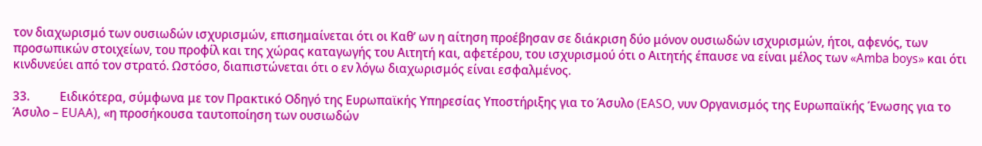τον διαχωρισμό των ουσιωδών ισχυρισμών, επισημαίνεται ότι οι Καθ’ ων η αίτηση προέβησαν σε διάκριση δύο μόνον ουσιωδών ισχυρισμών, ήτοι, αφενός, των προσωπικών στοιχείων, του προφίλ και της χώρας καταγωγής του Αιτητή και, αφετέρου, του ισχυρισμού ότι ο Αιτητής έπαυσε να είναι μέλος των «Amba boys» και ότι κινδυνεύει από τον στρατό. Ωστόσο, διαπιστώνεται ότι ο εν λόγω διαχωρισμός είναι εσφαλμένος.

33.          Ειδικότερα, σύμφωνα με τον Πρακτικό Οδηγό της Ευρωπαϊκής Υπηρεσίας Υποστήριξης για το Άσυλο (EASO, νυν Οργανισμός της Ευρωπαϊκής Ένωσης για το Άσυλο – EUAA), «η προσήκουσα ταυτοποίηση των ουσιωδών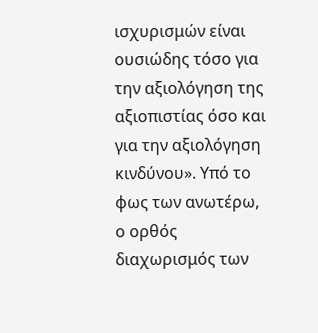ισχυρισμών είναι ουσιώδης τόσο για την αξιολόγηση της αξιοπιστίας όσο και για την αξιολόγηση κινδύνου». Υπό το φως των ανωτέρω, ο ορθός διαχωρισμός των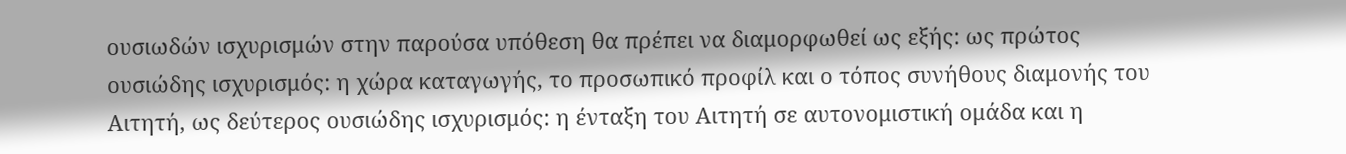ουσιωδών ισχυρισμών στην παρούσα υπόθεση θα πρέπει να διαμορφωθεί ως εξής: ως πρώτος ουσιώδης ισχυρισμός: η χώρα καταγωγής, το προσωπικό προφίλ και ο τόπος συνήθους διαμονής του Αιτητή, ως δεύτερος ουσιώδης ισχυρισμός: η ένταξη του Αιτητή σε αυτονομιστική ομάδα και η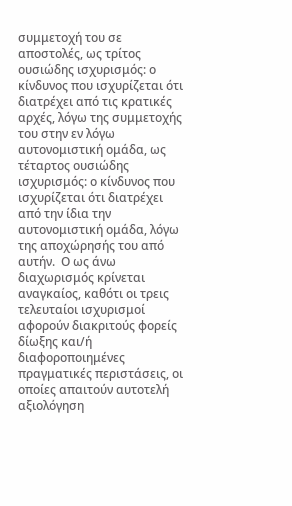συμμετοχή του σε αποστολές, ως τρίτος ουσιώδης ισχυρισμός: ο κίνδυνος που ισχυρίζεται ότι διατρέχει από τις κρατικές αρχές, λόγω της συμμετοχής του στην εν λόγω αυτονομιστική ομάδα, ως τέταρτος ουσιώδης ισχυρισμός: ο κίνδυνος που ισχυρίζεται ότι διατρέχει από την ίδια την αυτονομιστική ομάδα, λόγω της αποχώρησής του από αυτήν.  Ο ως άνω διαχωρισμός κρίνεται αναγκαίος, καθότι οι τρεις τελευταίοι ισχυρισμοί αφορούν διακριτούς φορείς δίωξης και/ή διαφοροποιημένες πραγματικές περιστάσεις, οι οποίες απαιτούν αυτοτελή αξιολόγηση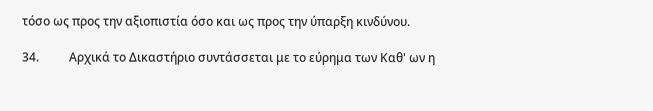τόσο ως προς την αξιοπιστία όσο και ως προς την ύπαρξη κινδύνου.

34.          Αρχικά το Δικαστήριο συντάσσεται με το εύρημα των Καθ' ων η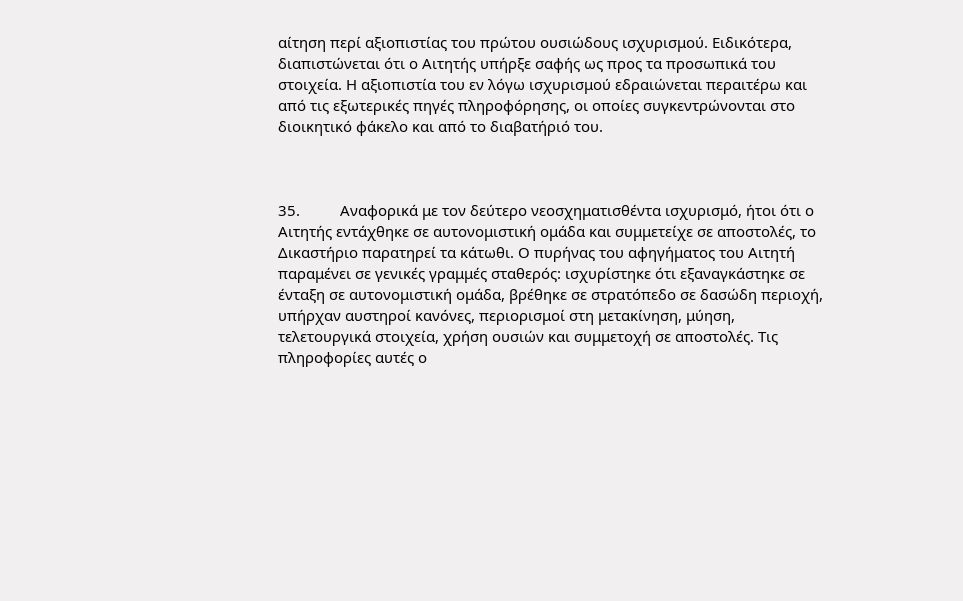αίτηση περί αξιοπιστίας του πρώτου ουσιώδους ισχυρισμού. Ειδικότερα, διαπιστώνεται ότι ο Αιτητής υπήρξε σαφής ως προς τα προσωπικά του στοιχεία. Η αξιοπιστία του εν λόγω ισχυρισμού εδραιώνεται περαιτέρω και από τις εξωτερικές πηγές πληροφόρησης, οι οποίες συγκεντρώνονται στο διοικητικό φάκελο και από το διαβατήριό του.



35.          Αναφορικά με τον δεύτερο νεοσχηματισθέντα ισχυρισμό, ήτοι ότι ο Αιτητής εντάχθηκε σε αυτονομιστική ομάδα και συμμετείχε σε αποστολές, το Δικαστήριο παρατηρεί τα κάτωθι. Ο πυρήνας του αφηγήματος του Αιτητή παραμένει σε γενικές γραμμές σταθερός: ισχυρίστηκε ότι εξαναγκάστηκε σε ένταξη σε αυτονομιστική ομάδα, βρέθηκε σε στρατόπεδο σε δασώδη περιοχή, υπήρχαν αυστηροί κανόνες, περιορισμοί στη μετακίνηση, μύηση, τελετουργικά στοιχεία, χρήση ουσιών και συμμετοχή σε αποστολές. Τις πληροφορίες αυτές ο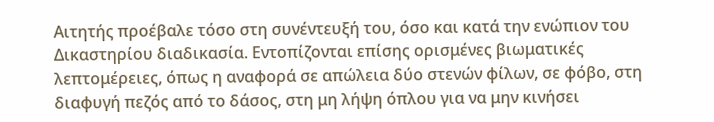Αιτητής προέβαλε τόσο στη συνέντευξή του, όσο και κατά την ενώπιον του Δικαστηρίου διαδικασία. Εντοπίζονται επίσης ορισμένες βιωματικές λεπτομέρειες, όπως η αναφορά σε απώλεια δύο στενών φίλων, σε φόβο, στη διαφυγή πεζός από το δάσος, στη μη λήψη όπλου για να μην κινήσει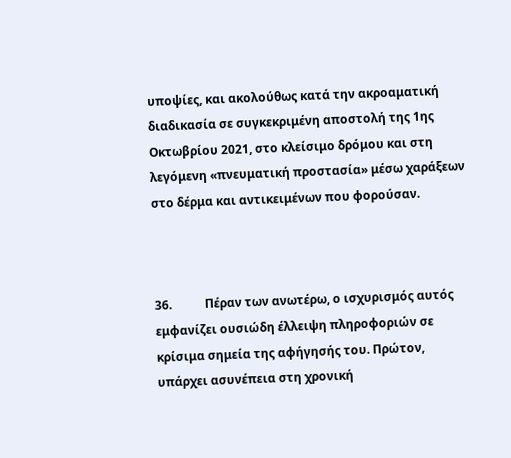υποψίες, και ακολούθως κατά την ακροαματική διαδικασία σε συγκεκριμένη αποστολή της 1ης Οκτωβρίου 2021, στο κλείσιμο δρόμου και στη λεγόμενη «πνευματική προστασία» μέσω χαράξεων στο δέρμα και αντικειμένων που φορούσαν.



36.           Πέραν των ανωτέρω, ο ισχυρισμός αυτός εμφανίζει ουσιώδη έλλειψη πληροφοριών σε κρίσιμα σημεία της αφήγησής του. Πρώτον, υπάρχει ασυνέπεια στη χρονική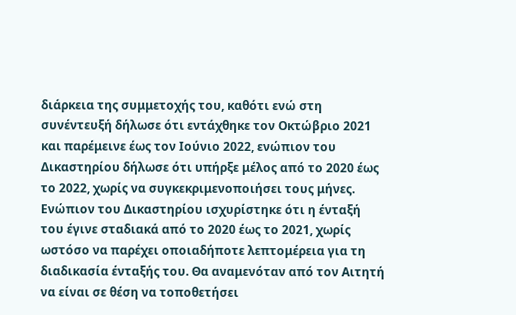διάρκεια της συμμετοχής του, καθότι ενώ στη συνέντευξή δήλωσε ότι εντάχθηκε τον Οκτώβριο 2021 και παρέμεινε έως τον Ιούνιο 2022, ενώπιον του Δικαστηρίου δήλωσε ότι υπήρξε μέλος από το 2020 έως το 2022, χωρίς να συγκεκριμενοποιήσει τους μήνες. Ενώπιον του Δικαστηρίου ισχυρίστηκε ότι η ένταξή του έγινε σταδιακά από το 2020 έως το 2021, χωρίς ωστόσο να παρέχει οποιαδήποτε λεπτομέρεια για τη διαδικασία ένταξής του. Θα αναμενόταν από τον Αιτητή να είναι σε θέση να τοποθετήσει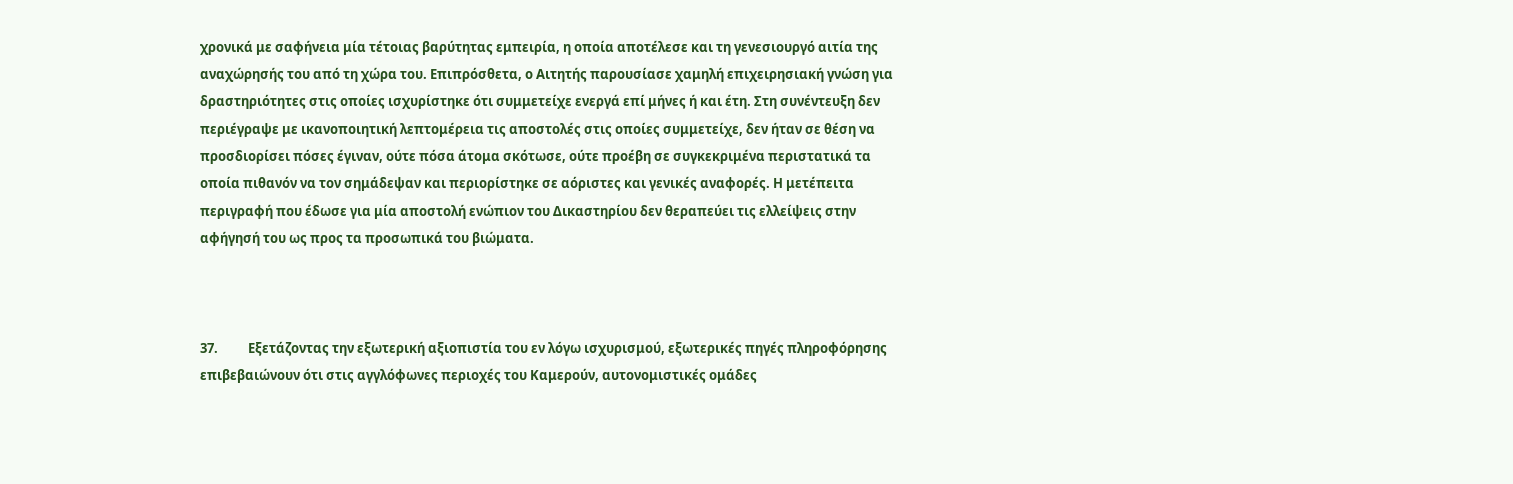χρονικά με σαφήνεια μία τέτοιας βαρύτητας εμπειρία, η οποία αποτέλεσε και τη γενεσιουργό αιτία της αναχώρησής του από τη χώρα του. Επιπρόσθετα, ο Αιτητής παρουσίασε χαμηλή επιχειρησιακή γνώση για δραστηριότητες στις οποίες ισχυρίστηκε ότι συμμετείχε ενεργά επί μήνες ή και έτη. Στη συνέντευξη δεν περιέγραψε με ικανοποιητική λεπτομέρεια τις αποστολές στις οποίες συμμετείχε, δεν ήταν σε θέση να προσδιορίσει πόσες έγιναν, ούτε πόσα άτομα σκότωσε, ούτε προέβη σε συγκεκριμένα περιστατικά τα οποία πιθανόν να τον σημάδεψαν και περιορίστηκε σε αόριστες και γενικές αναφορές. Η μετέπειτα περιγραφή που έδωσε για μία αποστολή ενώπιον του Δικαστηρίου δεν θεραπεύει τις ελλείψεις στην αφήγησή του ως προς τα προσωπικά του βιώματα.



37.          Εξετάζοντας την εξωτερική αξιοπιστία του εν λόγω ισχυρισμού, εξωτερικές πηγές πληροφόρησης επιβεβαιώνουν ότι στις αγγλόφωνες περιοχές του Καμερούν, αυτονομιστικές ομάδες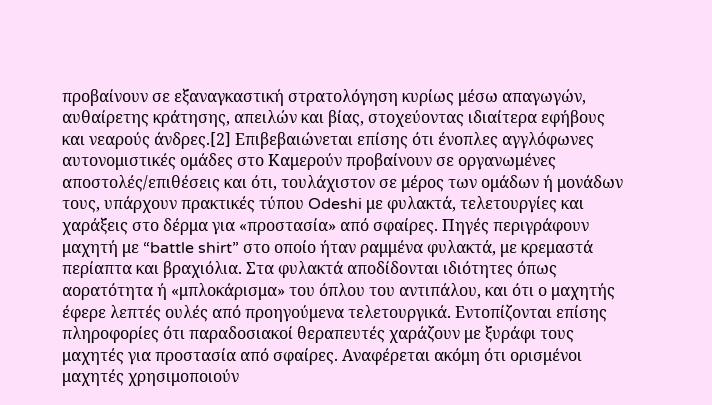προβαίνουν σε εξαναγκαστική στρατολόγηση κυρίως μέσω απαγωγών, αυθαίρετης κράτησης, απειλών και βίας, στοχεύοντας ιδιαίτερα εφήβους και νεαρούς άνδρες.[2] Επιβεβαιώνεται επίσης ότι ένοπλες αγγλόφωνες αυτονομιστικές ομάδες στο Καμερούν προβαίνουν σε οργανωμένες αποστολές/επιθέσεις και ότι, τουλάχιστον σε μέρος των ομάδων ή μονάδων τους, υπάρχουν πρακτικές τύπου Odeshi με φυλακτά, τελετουργίες και χαράξεις στο δέρμα για «προστασία» από σφαίρες. Πηγές περιγράφουν μαχητή με “battle shirt” στο οποίο ήταν ραμμένα φυλακτά, με κρεμαστά περίαπτα και βραχιόλια. Στα φυλακτά αποδίδονται ιδιότητες όπως αορατότητα ή «μπλοκάρισμα» του όπλου του αντιπάλου, και ότι ο μαχητής έφερε λεπτές ουλές από προηγούμενα τελετουργικά. Εντοπίζονται επίσης πληροφορίες ότι παραδοσιακοί θεραπευτές χαράζουν με ξυράφι τους μαχητές για προστασία από σφαίρες. Αναφέρεται ακόμη ότι ορισμένοι μαχητές χρησιμοποιούν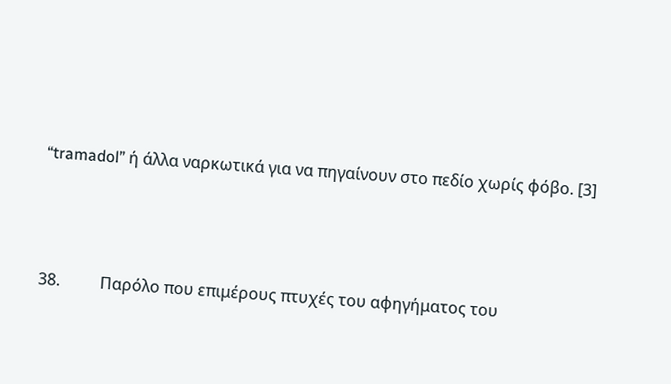“tramadol” ή άλλα ναρκωτικά για να πηγαίνουν στο πεδίο χωρίς φόβο. [3]



38.          Παρόλο που επιμέρους πτυχές του αφηγήματος του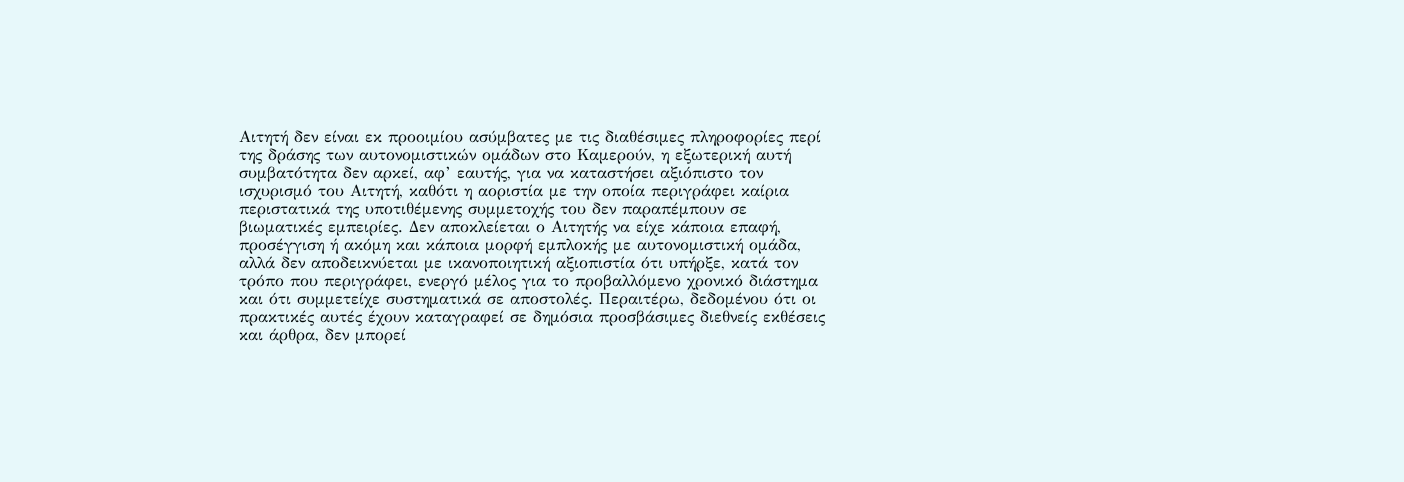Αιτητή δεν είναι εκ προοιμίου ασύμβατες με τις διαθέσιμες πληροφορίες περί της δράσης των αυτονομιστικών ομάδων στο Καμερούν, η εξωτερική αυτή συμβατότητα δεν αρκεί, αφ’ εαυτής, για να καταστήσει αξιόπιστο τον ισχυρισμό του Αιτητή, καθότι η αοριστία με την οποία περιγράφει καίρια περιστατικά της υποτιθέμενης συμμετοχής του δεν παραπέμπουν σε βιωματικές εμπειρίες. Δεν αποκλείεται ο Αιτητής να είχε κάποια επαφή, προσέγγιση ή ακόμη και κάποια μορφή εμπλοκής με αυτονομιστική ομάδα, αλλά δεν αποδεικνύεται με ικανοποιητική αξιοπιστία ότι υπήρξε, κατά τον τρόπο που περιγράφει, ενεργό μέλος για το προβαλλόμενο χρονικό διάστημα και ότι συμμετείχε συστηματικά σε αποστολές. Περαιτέρω, δεδομένου ότι οι πρακτικές αυτές έχουν καταγραφεί σε δημόσια προσβάσιμες διεθνείς εκθέσεις και άρθρα, δεν μπορεί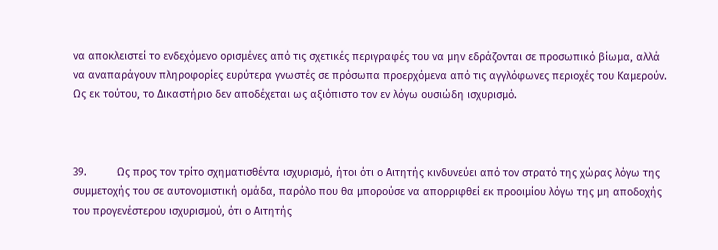να αποκλειστεί το ενδεχόμενο ορισμένες από τις σχετικές περιγραφές του να μην εδράζονται σε προσωπικό βίωμα, αλλά να αναπαράγουν πληροφορίες ευρύτερα γνωστές σε πρόσωπα προερχόμενα από τις αγγλόφωνες περιοχές του Καμερούν. Ως εκ τούτου, το Δικαστήριο δεν αποδέχεται ως αξιόπιστο τον εν λόγω ουσιώδη ισχυρισμό.



39.          Ως προς τον τρίτο σχηματισθέντα ισχυρισμό, ήτοι ότι ο Αιτητής κινδυνεύει από τον στρατό της χώρας λόγω της συμμετοχής του σε αυτονομιστική ομάδα, παρόλο που θα μπορούσε να απορριφθεί εκ προοιμίου λόγω της μη αποδοχής του προγενέστερου ισχυρισμού, ότι ο Αιτητής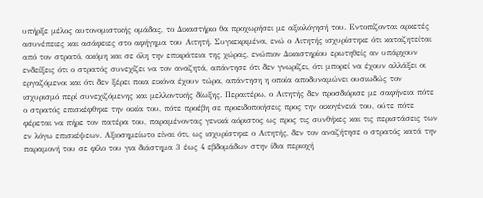υπήρξε μέλος αυτονομιστικής ομάδας, το Δικαστήριο θα προχωρήσει με αξιολόγησή του. Εντοπίζονται αρκετές ασυνέπειες και ασάφειες στο αφήγημα του Αιτητή. Συγκεκριμένα, ενώ ο Αιτητής ισχυρίστηκε ότι καταζητείται από τον στρατό, ακόμη και σε όλη την επικράτεια της χώρας, ενώπιον Δικαστηρίου ερωτηθείς αν υπάρχουν ενδείξεις ότι ο στρατός συνεχίζει να τον αναζητά, απάντησε ότι δεν γνωρίζει, ότι μπορεί να έχουν αλλάξει οι εργαζόμενοι και ότι δεν ξέρει ποια εικόνα έχουν τώρα, απάντηση η οποία αποδυναμώνει ουσιωδώς τον ισχυρισμό περί συνεχιζόμενης και μελλοντικής δίωξης. Περαιτέρω, ο Αιτητής δεν προσδιόρισε με σαφήνεια πότε ο στρατός επισκέφθηκε την οικία του, πότε προέβη σε προειδοποιήσεις προς την οικογένειά του, ούτε πότε φέρεται να πήρε τον πατέρα του, παραμένοντας γενικά αόριστος ως προς τις συνθήκες και τις περιστάσεις των εν λόγω επισκέψεων. Αξιοσημείωτο είναι ότι, ως ισχυρίστηκε ο Αιτητής, δεν τον αναζήτησε ο στρατός κατά την παραμονή του σε φίλο του για διάστημα 3 έως 4 εβδομάδων στην ίδια περιοχή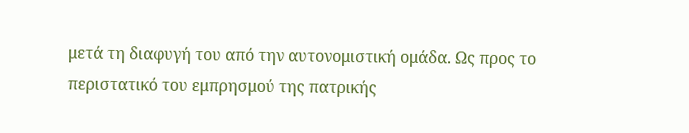μετά τη διαφυγή του από την αυτονομιστική ομάδα. Ως προς το περιστατικό του εμπρησμού της πατρικής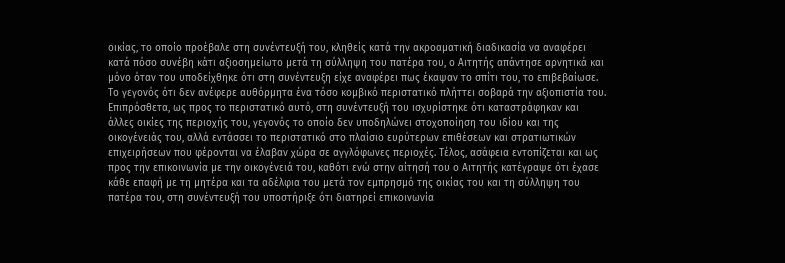οικίας, το οποίο προέβαλε στη συνέντευξή του, κληθείς κατά την ακροαματική διαδικασία να αναφέρει κατά πόσο συνέβη κάτι αξιοσημείωτο μετά τη σύλληψη του πατέρα του, ο Αιτητής απάντησε αρνητικά και μόνο όταν του υποδείχθηκε ότι στη συνέντευξη είχε αναφέρει πως έκαψαν το σπίτι του, το επιβεβαίωσε. Το γεγονός ότι δεν ανέφερε αυθόρμητα ένα τόσο κομβικό περιστατικό πλήττει σοβαρά την αξιοπιστία του. Επιπρόσθετα, ως προς το περιστατικό αυτό, στη συνέντευξή του ισχυρίστηκε ότι καταστράφηκαν και άλλες οικίες της περιοχής του, γεγονός το οποίο δεν υποδηλώνει στοχοποίηση του ιδίου και της οικογένειάς του, αλλά εντάσσει το περιστατικό στο πλαίσιο ευρύτερων επιθέσεων και στρατιωτικών επιχειρήσεων που φέρονται να έλαβαν χώρα σε αγγλόφωνες περιοχές. Τέλος, ασάφεια εντοπίζεται και ως προς την επικοινωνία με την οικογένειά του, καθότι ενώ στην αίτησή του ο Αιτητής κατέγραψε ότι έχασε κάθε επαφή με τη μητέρα και τα αδέλφια του μετά τον εμπρησμό της οικίας του και τη σύλληψη του πατέρα του, στη συνέντευξή του υποστήριξε ότι διατηρεί επικοινωνία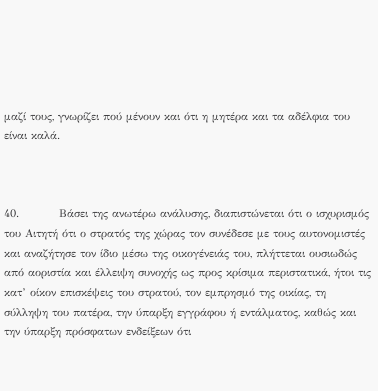μαζί τους, γνωρίζει πού μένουν και ότι η μητέρα και τα αδέλφια του είναι καλά.



40.          Βάσει της ανωτέρω ανάλυσης, διαπιστώνεται ότι ο ισχυρισμός του Αιτητή ότι ο στρατός της χώρας τον συνέδεσε με τους αυτονομιστές και αναζήτησε τον ίδιο μέσω της οικογένειάς του, πλήττεται ουσιωδώς από αοριστία και έλλειψη συνοχής ως προς κρίσιμα περιστατικά, ήτοι τις κατ’ οίκον επισκέψεις του στρατού, τον εμπρησμό της οικίας, τη σύλληψη του πατέρα, την ύπαρξη εγγράφου ή εντάλματος, καθώς και την ύπαρξη πρόσφατων ενδείξεων ότι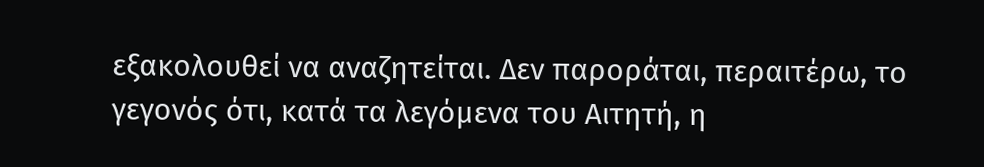εξακολουθεί να αναζητείται. Δεν παροράται, περαιτέρω, το γεγονός ότι, κατά τα λεγόμενα του Αιτητή, η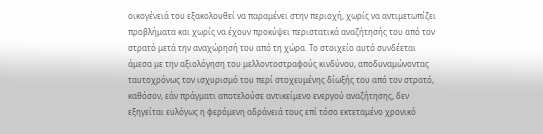οικογένειά του εξακολουθεί να παραμένει στην περιοχή, χωρίς να αντιμετωπίζει προβλήματα και χωρίς να έχουν προκύψει περιστατικά αναζήτησής του από τον στρατό μετά την αναχώρησή του από τη χώρα. Το στοιχείο αυτό συνδέεται άμεσα με την αξιολόγηση του μελλοντοστραφούς κινδύνου, αποδυναμώνοντας ταυτοχρόνως τον ισχυρισμό του περί στοχευμένης δίωξής του από τον στρατό, καθόσον, εάν πράγματι αποτελούσε αντικείμενο ενεργού αναζήτησης, δεν εξηγείται ευλόγως η φερόμενη αδράνειά τους επί τόσο εκτεταμένο χρονικό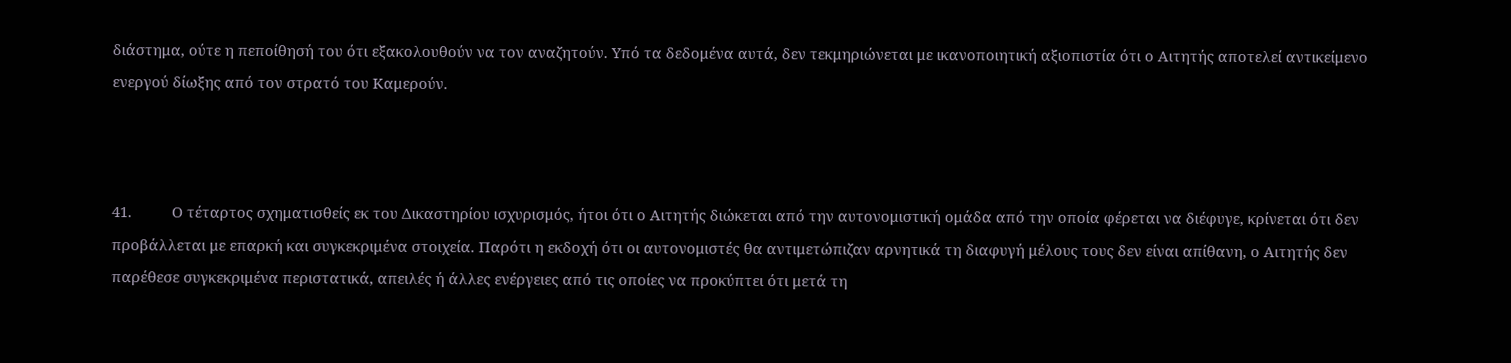διάστημα, ούτε η πεποίθησή του ότι εξακολουθούν να τον αναζητούν. Υπό τα δεδομένα αυτά, δεν τεκμηριώνεται με ικανοποιητική αξιοπιστία ότι ο Αιτητής αποτελεί αντικείμενο ενεργού δίωξης από τον στρατό του Καμερούν.



41.          Ο τέταρτος σχηματισθείς εκ του Δικαστηρίου ισχυρισμός, ήτοι ότι ο Αιτητής διώκεται από την αυτονομιστική ομάδα από την οποία φέρεται να διέφυγε, κρίνεται ότι δεν προβάλλεται με επαρκή και συγκεκριμένα στοιχεία. Παρότι η εκδοχή ότι οι αυτονομιστές θα αντιμετώπιζαν αρνητικά τη διαφυγή μέλους τους δεν είναι απίθανη, ο Αιτητής δεν παρέθεσε συγκεκριμένα περιστατικά, απειλές ή άλλες ενέργειες από τις οποίες να προκύπτει ότι μετά τη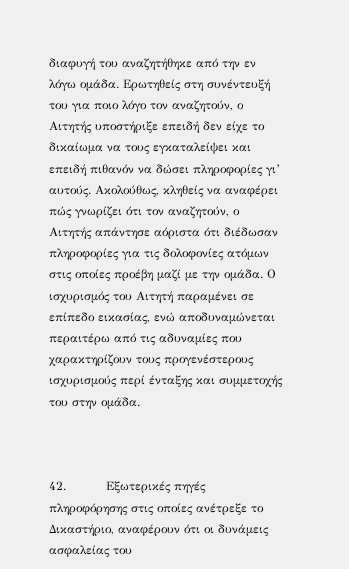διαφυγή του αναζητήθηκε από την εν λόγω ομάδα. Ερωτηθείς στη συνέντευξή του για ποιο λόγο τον αναζητούν, ο Αιτητής υποστήριξε επειδή δεν είχε το δικαίωμα να τους εγκαταλείψει και επειδή πιθανόν να δώσει πληροφορίες γι’ αυτούς. Ακολούθως, κληθείς να αναφέρει πώς γνωρίζει ότι τον αναζητούν, ο Αιτητής απάντησε αόριστα ότι διέδωσαν πληροφορίες για τις δολοφονίες ατόμων στις οποίες προέβη μαζί με την ομάδα. Ο ισχυρισμός του Αιτητή παραμένει σε επίπεδο εικασίας, ενώ αποδυναμώνεται περαιτέρω από τις αδυναμίες που χαρακτηρίζουν τους προγενέστερους ισχυρισμούς περί ένταξης και συμμετοχής του στην ομάδα.



42.          Εξωτερικές πηγές πληροφόρησης στις οποίες ανέτρεξε το Δικαστήριο, αναφέρουν ότι οι δυνάμεις ασφαλείας του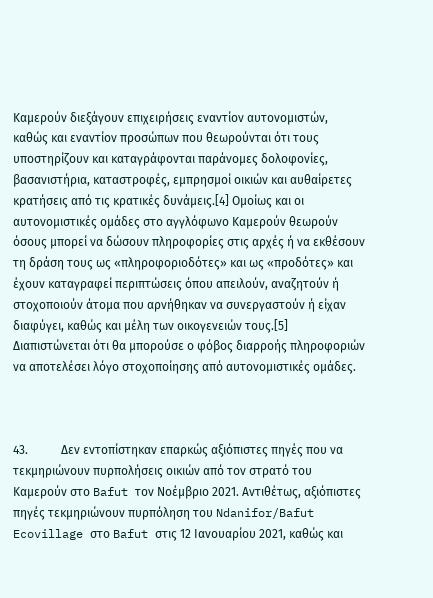Καμερούν διεξάγουν επιχειρήσεις εναντίον αυτονομιστών, καθώς και εναντίον προσώπων που θεωρούνται ότι τους υποστηρίζουν και καταγράφονται παράνομες δολοφονίες, βασανιστήρια, καταστροφές, εμπρησμοί οικιών και αυθαίρετες κρατήσεις από τις κρατικές δυνάμεις.[4] Ομοίως και οι αυτονομιστικές ομάδες στο αγγλόφωνο Καμερούν θεωρούν όσους μπορεί να δώσουν πληροφορίες στις αρχές ή να εκθέσουν τη δράση τους ως «πληροφοριοδότες» και ως «προδότες» και έχουν καταγραφεί περιπτώσεις όπου απειλούν, αναζητούν ή στοχοποιούν άτομα που αρνήθηκαν να συνεργαστούν ή είχαν διαφύγει, καθώς και μέλη των οικογενειών τους.[5] Διαπιστώνεται ότι θα μπορούσε ο φόβος διαρροής πληροφοριών να αποτελέσει λόγο στοχοποίησης από αυτονομιστικές ομάδες.



43.           Δεν εντοπίστηκαν επαρκώς αξιόπιστες πηγές που να τεκμηριώνουν πυρπολήσεις οικιών από τον στρατό του Καμερούν στο Bafut τον Νοέμβριο 2021. Αντιθέτως, αξιόπιστες πηγές τεκμηριώνουν πυρπόληση του Ndanifor/Bafut Ecovillage στο Bafut στις 12 Ιανουαρίου 2021, καθώς και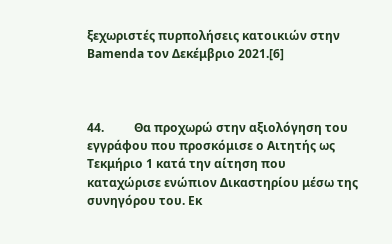ξεχωριστές πυρπολήσεις κατοικιών στην Bamenda τον Δεκέμβριο 2021.[6]



44.          Θα προχωρώ στην αξιολόγηση του εγγράφου που προσκόμισε ο Αιτητής ως Τεκμήριο 1 κατά την αίτηση που καταχώρισε ενώπιον Δικαστηρίου μέσω της συνηγόρου του. Εκ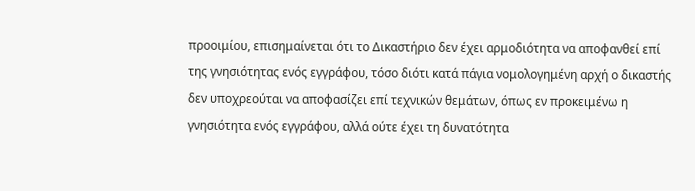προοιμίου, επισημαίνεται ότι το Δικαστήριο δεν έχει αρμοδιότητα να αποφανθεί επί της γνησιότητας ενός εγγράφου, τόσο διότι κατά πάγια νομολογημένη αρχή ο δικαστής δεν υποχρεούται να αποφασίζει επί τεχνικών θεμάτων, όπως εν προκειμένω η γνησιότητα ενός εγγράφου, αλλά ούτε έχει τη δυνατότητα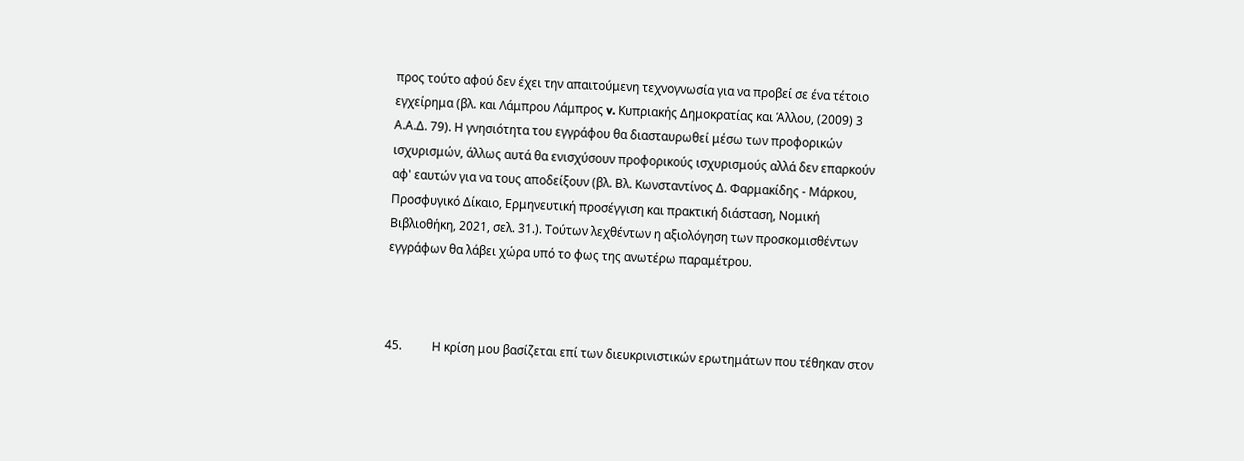προς τούτο αφού δεν έχει την απαιτούμενη τεχνογνωσία για να προβεί σε ένα τέτοιο εγχείρημα (βλ. και Λάμπρου Λάμπρος v. Κυπριακής Δημοκρατίας και Άλλου, (2009) 3 Α.Α.Δ. 79). Η γνησιότητα του εγγράφου θα διασταυρωθεί μέσω των προφορικών ισχυρισμών, άλλως αυτά θα ενισχύσουν προφορικούς ισχυρισμούς αλλά δεν επαρκούν αφ' εαυτών για να τους αποδείξουν (βλ. Βλ. Κωνσταντίνος Δ. Φαρμακίδης - Μάρκου, Προσφυγικό Δίκαιο, Ερμηνευτική προσέγγιση και πρακτική διάσταση, Νομική Βιβλιοθήκη, 2021, σελ. 31.). Τούτων λεχθέντων η αξιολόγηση των προσκομισθέντων εγγράφων θα λάβει χώρα υπό το φως της ανωτέρω παραμέτρου.



45.          Η κρίση μου βασίζεται επί των διευκρινιστικών ερωτημάτων που τέθηκαν στον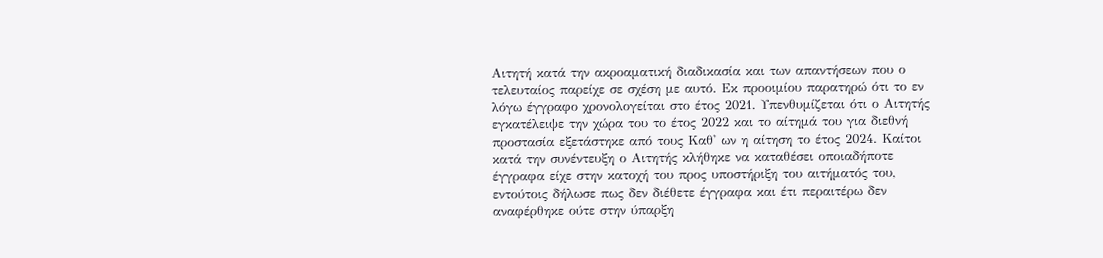Αιτητή κατά την ακροαματική διαδικασία και των απαντήσεων που ο τελευταίος παρείχε σε σχέση με αυτό. Εκ προοιμίου παρατηρώ ότι το εν λόγω έγγραφο χρονολογείται στο έτος 2021. Υπενθυμίζεται ότι ο Αιτητής εγκατέλειψε την χώρα του το έτος 2022 και το αίτημά του για διεθνή προστασία εξετάστηκε από τους Καθ' ων η αίτηση το έτος 2024. Καίτοι κατά την συνέντευξη ο Αιτητής κλήθηκε να καταθέσει οποιαδήποτε έγγραφα είχε στην κατοχή του προς υποστήριξη του αιτήματός του, εντούτοις δήλωσε πως δεν διέθετε έγγραφα και έτι περαιτέρω δεν αναφέρθηκε ούτε στην ύπαρξη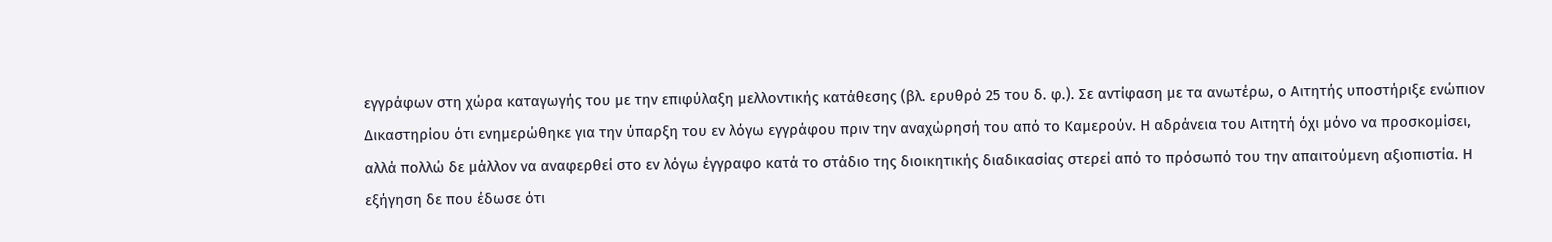εγγράφων στη χώρα καταγωγής του με την επιφύλαξη μελλοντικής κατάθεσης (βλ. ερυθρό 25 του δ. φ.). Σε αντίφαση με τα ανωτέρω, ο Αιτητής υποστήριξε ενώπιον Δικαστηρίου ότι ενημερώθηκε για την ύπαρξη του εν λόγω εγγράφου πριν την αναχώρησή του από το Καμερούν. Η αδράνεια του Αιτητή όχι μόνο να προσκομίσει, αλλά πολλώ δε μάλλον να αναφερθεί στο εν λόγω έγγραφο κατά το στάδιο της διοικητικής διαδικασίας στερεί από το πρόσωπό του την απαιτούμενη αξιοπιστία. Η εξήγηση δε που έδωσε ότι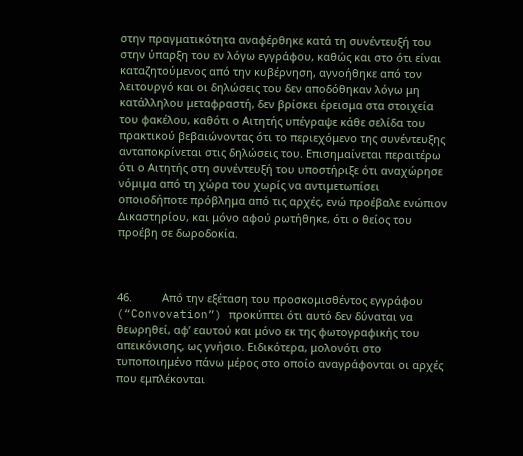στην πραγματικότητα αναφέρθηκε κατά τη συνέντευξή του στην ύπαρξη του εν λόγω εγγράφου, καθώς και στο ότι είναι καταζητούμενος από την κυβέρνηση, αγνοήθηκε από τον λειτουργό και οι δηλώσεις του δεν αποδόθηκαν λόγω μη κατάλληλου μεταφραστή, δεν βρίσκει έρεισμα στα στοιχεία του φακέλου, καθότι ο Αιτητής υπέγραψε κάθε σελίδα του πρακτικού βεβαιώνοντας ότι το περιεχόμενο της συνέντευξης ανταποκρίνεται στις δηλώσεις του. Επισημαίνεται περαιτέρω ότι ο Αιτητής στη συνέντευξή του υποστήριξε ότι αναχώρησε νόμιμα από τη χώρα του χωρίς να αντιμετωπίσει οποιοδήποτε πρόβλημα από τις αρχές, ενώ προέβαλε ενώπιον Δικαστηρίου, και μόνο αφού ρωτήθηκε, ότι ο θείος του προέβη σε δωροδοκία.



46.          Από την εξέταση του προσκομισθέντος εγγράφου (“Convovation”) προκύπτει ότι αυτό δεν δύναται να θεωρηθεί, αφ’ εαυτού και μόνο εκ της φωτογραφικής του απεικόνισης, ως γνήσιο. Ειδικότερα, μολονότι στο τυποποιημένο πάνω μέρος στο οποίο αναγράφονται οι αρχές που εμπλέκονται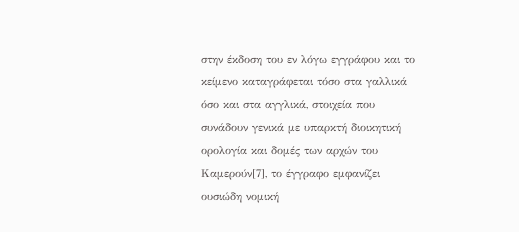στην έκδοση του εν λόγω εγγράφου και το κείμενο καταγράφεται τόσο στα γαλλικά όσο και στα αγγλικά, στοιχεία που συνάδουν γενικά με υπαρκτή διοικητική ορολογία και δομές των αρχών του Καμερούν[7], το έγγραφο εμφανίζει ουσιώδη νομική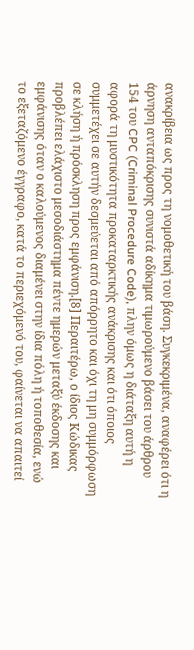ανακρίβεια ως προς τη νομοθετική του βάση. Συγκεκριμένα, αναφέρει ότι η άρνηση ανταπόκρισης συνιστά αδίκημα τιμωρούμενο βάσει του άρθρου 154 του CPC (Criminal Procedure Code), πλην όμως η διάταξη αυτή η αφορά τη μυστικότητα προκαταρκτικής ανάκρισης και ότι όποιος συμμετέχει σε αυτήν δεσμεύεται από απόρρητο και όχι τη μη συμμόρφωση σε κλήση ή πρόσκληση προς εμφάνιση.[8] Περαιτέρω, ο ίδιος Κώδικας προβλέπει ελάχιστο μεσοδιάστημα πέντε ημερών μεταξύ έκδοσης και εμφάνισης όταν ο καλούμενος διαμένει στην ίδια πόλη ή τοποθεσία, ενώ το εξεταζόμενο έγγραφο, κατά το περιεχόμενό του, φαίνεται να απαιτεί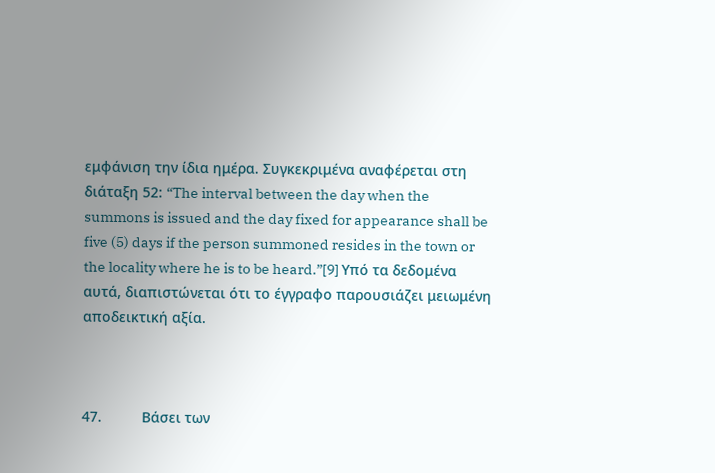εμφάνιση την ίδια ημέρα. Συγκεκριμένα αναφέρεται στη διάταξη 52: “The interval between the day when the summons is issued and the day fixed for appearance shall be five (5) days if the person summoned resides in the town or the locality where he is to be heard.”[9] Υπό τα δεδομένα αυτά, διαπιστώνεται ότι το έγγραφο παρουσιάζει μειωμένη αποδεικτική αξία.



47.          Βάσει των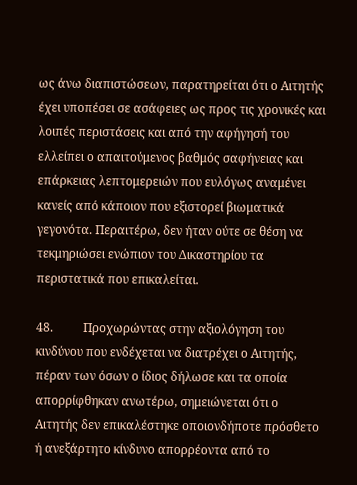ως άνω διαπιστώσεων, παρατηρείται ότι ο Αιτητής έχει υποπέσει σε ασάφειες ως προς τις χρονικές και λοιπές περιστάσεις και από την αφήγησή του ελλείπει ο απαιτούμενος βαθμός σαφήνειας και επάρκειας λεπτομερειών που ευλόγως αναμένει κανείς από κάποιον που εξιστορεί βιωματικά γεγονότα. Περαιτέρω, δεν ήταν ούτε σε θέση να τεκμηριώσει ενώπιον του Δικαστηρίου τα περιστατικά που επικαλείται.

48.          Προχωρώντας στην αξιολόγηση του κινδύνου που ενδέχεται να διατρέχει ο Αιτητής, πέραν των όσων ο ίδιος δήλωσε και τα οποία απορρίφθηκαν ανωτέρω, σημειώνεται ότι ο Αιτητής δεν επικαλέστηκε οποιονδήποτε πρόσθετο ή ανεξάρτητο κίνδυνο απορρέοντα από το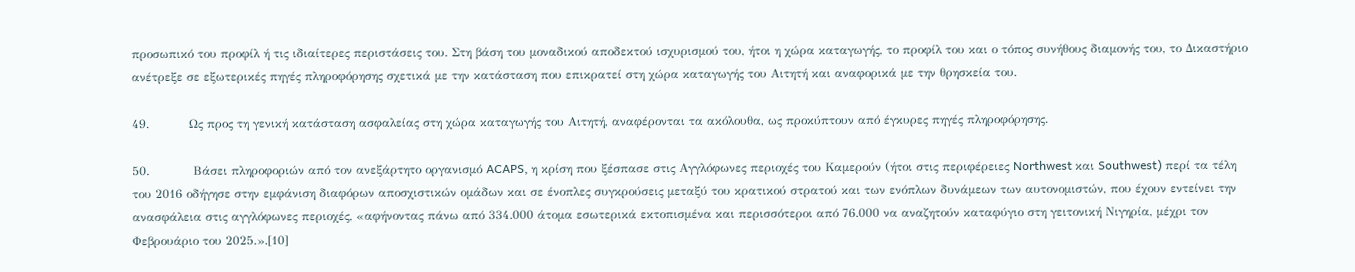προσωπικό του προφίλ ή τις ιδιαίτερες περιστάσεις του. Στη βάση του μοναδικού αποδεκτού ισχυρισμού του, ήτοι η χώρα καταγωγής, το προφίλ του και ο τόπος συνήθους διαμονής του, το Δικαστήριο ανέτρεξε σε εξωτερικές πηγές πληροφόρησης σχετικά με την κατάσταση που επικρατεί στη χώρα καταγωγής του Αιτητή και αναφορικά με την θρησκεία του.

49.          Ως προς τη γενική κατάσταση ασφαλείας στη χώρα καταγωγής του Αιτητή, αναφέρονται τα ακόλουθα, ως προκύπτουν από έγκυρες πηγές πληροφόρησης.

50.           Βάσει πληροφοριών από τον ανεξάρτητο οργανισμό ACAPS, η κρίση που ξέσπασε στις Αγγλόφωνες περιοχές του Καμερούν (ήτοι στις περιφέρειες Northwest και Southwest) περί τα τέλη του 2016 οδήγησε στην εμφάνιση διαφόρων αποσχιστικών ομάδων και σε ένοπλες συγκρούσεις μεταξύ του κρατικού στρατού και των ενόπλων δυνάμεων των αυτονομιστών, που έχουν εντείνει την ανασφάλεια στις αγγλόφωνες περιοχές, «αφήνοντας πάνω από 334.000 άτομα εσωτερικά εκτοπισμένα και περισσότεροι από 76.000 να αναζητούν καταφύγιο στη γειτονική Νιγηρία, μέχρι τον Φεβρουάριο του 2025.».[10]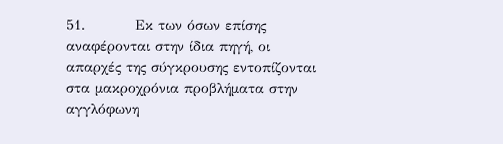51.          Εκ των όσων επίσης αναφέρονται στην ίδια πηγή, οι απαρχές της σύγκρουσης εντοπίζονται στα μακροχρόνια προβλήματα στην αγγλόφωνη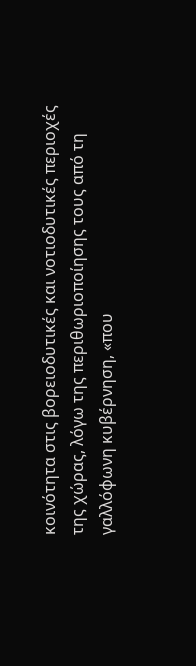κοινότητα στις βορειοδυτικές και νοτιοδυτικές περιοχές της χώρας, λόγω της περιθωριοποίησης τους από τη γαλλόφωνη κυβέρνηση, «που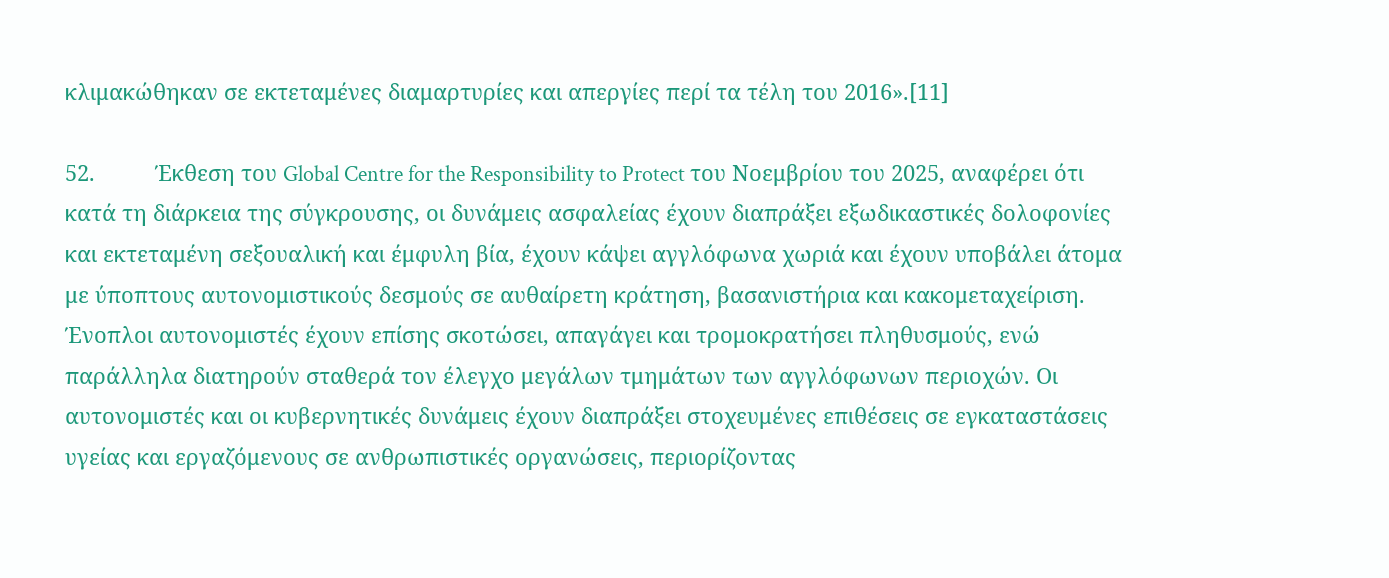κλιμακώθηκαν σε εκτεταμένες διαμαρτυρίες και απεργίες περί τα τέλη του 2016».[11]

52.          Έκθεση του Global Centre for the Responsibility to Protect του Νοεμβρίου του 2025, αναφέρει ότι κατά τη διάρκεια της σύγκρουσης, οι δυνάμεις ασφαλείας έχουν διαπράξει εξωδικαστικές δολοφονίες και εκτεταμένη σεξουαλική και έμφυλη βία, έχουν κάψει αγγλόφωνα χωριά και έχουν υποβάλει άτομα με ύποπτους αυτονομιστικούς δεσμούς σε αυθαίρετη κράτηση, βασανιστήρια και κακομεταχείριση. Ένοπλοι αυτονομιστές έχουν επίσης σκοτώσει, απαγάγει και τρομοκρατήσει πληθυσμούς, ενώ παράλληλα διατηρούν σταθερά τον έλεγχο μεγάλων τμημάτων των αγγλόφωνων περιοχών. Οι αυτονομιστές και οι κυβερνητικές δυνάμεις έχουν διαπράξει στοχευμένες επιθέσεις σε εγκαταστάσεις υγείας και εργαζόμενους σε ανθρωπιστικές οργανώσεις, περιορίζοντας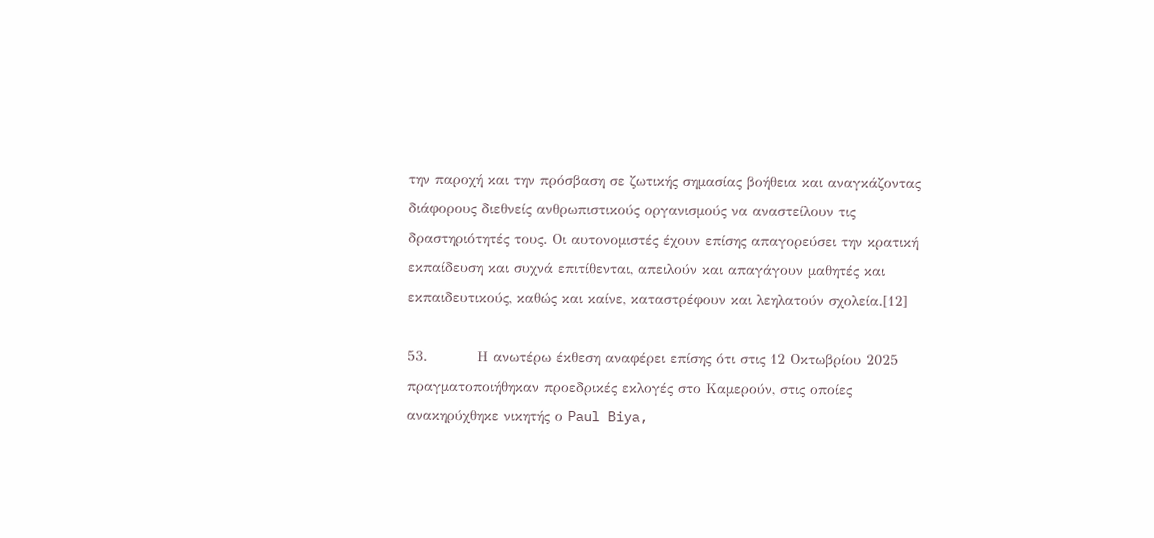την παροχή και την πρόσβαση σε ζωτικής σημασίας βοήθεια και αναγκάζοντας διάφορους διεθνείς ανθρωπιστικούς οργανισμούς να αναστείλουν τις δραστηριότητές τους. Οι αυτονομιστές έχουν επίσης απαγορεύσει την κρατική εκπαίδευση και συχνά επιτίθενται, απειλούν και απαγάγουν μαθητές και εκπαιδευτικούς, καθώς και καίνε, καταστρέφουν και λεηλατούν σχολεία.[12]

53.          Η ανωτέρω έκθεση αναφέρει επίσης ότι στις 12 Οκτωβρίου 2025 πραγματοποιήθηκαν προεδρικές εκλογές στο Καμερούν, στις οποίες ανακηρύχθηκε νικητής ο Paul Biya,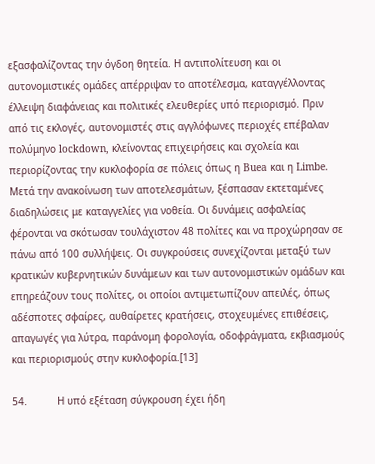εξασφαλίζοντας την όγδοη θητεία. Η αντιπολίτευση και οι αυτονομιστικές ομάδες απέρριψαν το αποτέλεσμα, καταγγέλλοντας έλλειψη διαφάνειας και πολιτικές ελευθερίες υπό περιορισμό. Πριν από τις εκλογές, αυτονομιστές στις αγγλόφωνες περιοχές επέβαλαν πολύμηνο lockdown, κλείνοντας επιχειρήσεις και σχολεία και περιορίζοντας την κυκλοφορία σε πόλεις όπως η Buea και η Limbe. Μετά την ανακοίνωση των αποτελεσμάτων, ξέσπασαν εκτεταμένες διαδηλώσεις με καταγγελίες για νοθεία. Οι δυνάμεις ασφαλείας φέρονται να σκότωσαν τουλάχιστον 48 πολίτες και να προχώρησαν σε πάνω από 100 συλλήψεις. Οι συγκρούσεις συνεχίζονται μεταξύ των κρατικών κυβερνητικών δυνάμεων και των αυτονομιστικών ομάδων και επηρεάζουν τους πολίτες, οι οποίοι αντιμετωπίζουν απειλές, όπως αδέσποτες σφαίρες, αυθαίρετες κρατήσεις, στοχευμένες επιθέσεις, απαγωγές για λύτρα, παράνομη φορολογία, οδοφράγματα, εκβιασμούς και περιορισμούς στην κυκλοφορία.[13]

54.          Η υπό εξέταση σύγκρουση έχει ήδη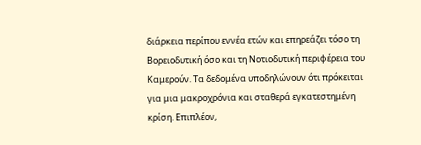διάρκεια περίπου εννέα ετών και επηρεάζει τόσο τη Βορειοδυτική όσο και τη Νοτιοδυτική περιφέρεια του Καμερούν. Τα δεδομένα υποδηλώνουν ότι πρόκειται για μια μακροχρόνια και σταθερά εγκατεστημένη κρίση. Επιπλέον,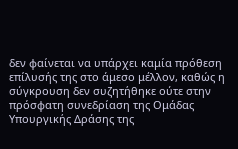δεν φαίνεται να υπάρχει καμία πρόθεση επίλυσής της στο άμεσο μέλλον, καθώς η σύγκρουση δεν συζητήθηκε ούτε στην πρόσφατη συνεδρίαση της Ομάδας Υπουργικής Δράσης της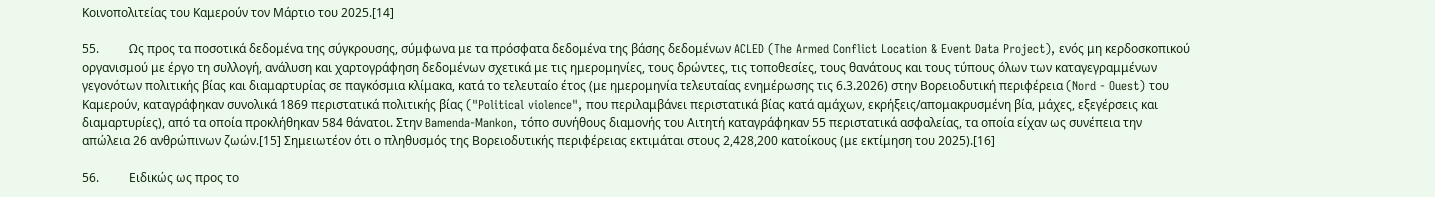Κοινοπολιτείας του Καμερούν τον Μάρτιο του 2025.[14]

55.          Ως προς τα ποσοτικά δεδομένα της σύγκρουσης, σύμφωνα με τα πρόσφατα δεδομένα της βάσης δεδομένων ACLED (The Armed Conflict Location & Event Data Project), ενός μη κερδοσκοπικού οργανισμού με έργο τη συλλογή, ανάλυση και χαρτογράφηση δεδομένων σχετικά με τις ημερομηνίες, τους δρώντες, τις τοποθεσίες, τους θανάτους και τους τύπους όλων των καταγεγραμμένων γεγονότων πολιτικής βίας και διαμαρτυρίας σε παγκόσμια κλίμακα, κατά το τελευταίο έτος (με ημερομηνία τελευταίας ενημέρωσης τις 6.3.2026) στην Βορειοδυτική περιφέρεια (Nord - Ouest) του Καμερούν, καταγράφηκαν συνολικά 1869 περιστατικά πολιτικής βίας ("Political violence", που περιλαμβάνει περιστατικά βίας κατά αμάχων, εκρήξεις/απομακρυσμένη βία, μάχες, εξεγέρσεις και διαμαρτυρίες), από τα οποία προκλήθηκαν 584 θάνατοι. Στην Bamenda-Mankon, τόπο συνήθους διαμονής του Αιτητή καταγράφηκαν 55 περιστατικά ασφαλείας, τα οποία είχαν ως συνέπεια την απώλεια 26 ανθρώπινων ζωών.[15] Σημειωτέον ότι ο πληθυσμός της Βορειοδυτικής περιφέρειας εκτιμάται στους 2,428,200 κατοίκους (με εκτίμηση του 2025).[16]

56.          Ειδικώς ως προς το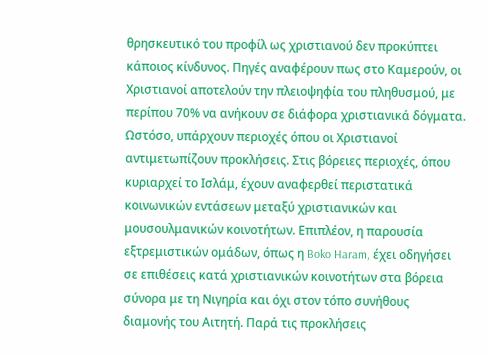θρησκευτικό του προφίλ ως χριστιανού δεν προκύπτει κάποιος κίνδυνος. Πηγές αναφέρουν πως στο Καμερούν, οι Χριστιανοί αποτελούν την πλειοψηφία του πληθυσμού, με περίπου 70% να ανήκουν σε διάφορα χριστιανικά δόγματα. Ωστόσο, υπάρχουν περιοχές όπου οι Χριστιανοί αντιμετωπίζουν προκλήσεις. Στις βόρειες περιοχές, όπου κυριαρχεί το Ισλάμ, έχουν αναφερθεί περιστατικά  κοινωνικών εντάσεων μεταξύ χριστιανικών και μουσουλμανικών κοινοτήτων. Επιπλέον, η παρουσία εξτρεμιστικών ομάδων, όπως η Boko Haram, έχει οδηγήσει σε επιθέσεις κατά χριστιανικών κοινοτήτων στα βόρεια σύνορα με τη Νιγηρία και όχι στον τόπο συνήθους διαμονής του Αιτητή. Παρά τις προκλήσεις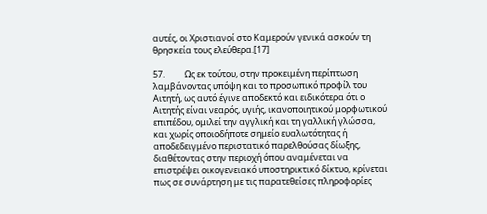αυτές, οι Χριστιανοί στο Καμερούν γενικά ασκούν τη θρησκεία τους ελεύθερα.[17]

57.          Ως εκ τούτου, στην προκειμένη περίπτωση λαμβάνοντας υπόψη και το προσωπικό προφίλ του Αιτητή, ως αυτό έγινε αποδεκτό και ειδικότερα ότι ο Αιτητής είναι νεαρός, υγιής, ικανοποιητικού μορφωτικού επιπέδου, ομιλεί την αγγλική και τη γαλλική γλώσσα, και χωρίς οποιοδήποτε σημείο ευαλωτότητας ή αποδεδειγμένο περιστατικό παρελθούσας δίωξης, διαθέτοντας στην περιοχή όπου αναμένεται να επιστρέψει οικογενειακό υποστηρικτικό δίκτυο, κρίνεται πως σε συνάρτηση με τις παρατεθείσες πληροφορίες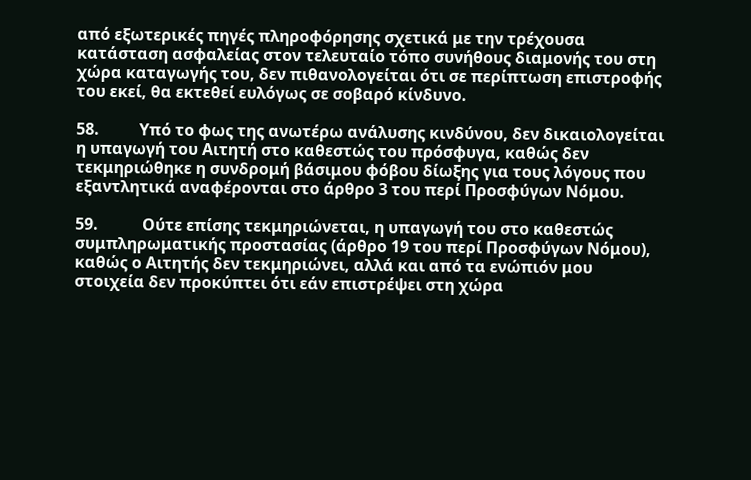από εξωτερικές πηγές πληροφόρησης σχετικά με την τρέχουσα κατάσταση ασφαλείας στον τελευταίο τόπο συνήθους διαμονής του στη χώρα καταγωγής του, δεν πιθανολογείται ότι σε περίπτωση επιστροφής του εκεί, θα εκτεθεί ευλόγως σε σοβαρό κίνδυνο.

58.          Υπό το φως της ανωτέρω ανάλυσης κινδύνου, δεν δικαιολογείται η υπαγωγή του Αιτητή στο καθεστώς του πρόσφυγα, καθώς δεν τεκμηριώθηκε η συνδρομή βάσιμου φόβου δίωξης για τους λόγους που εξαντλητικά αναφέρονται στο άρθρο 3 του περί Προσφύγων Νόμου.

59.           Ούτε επίσης τεκμηριώνεται, η υπαγωγή του στο καθεστώς συμπληρωματικής προστασίας (άρθρο 19 του περί Προσφύγων Νόμου), καθώς ο Αιτητής δεν τεκμηριώνει, αλλά και από τα ενώπιόν μου στοιχεία δεν προκύπτει ότι εάν επιστρέψει στη χώρα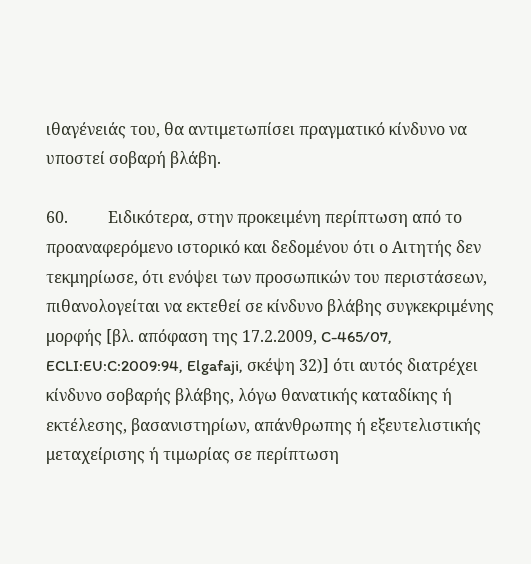ιθαγένειάς του, θα αντιμετωπίσει πραγματικό κίνδυνο να υποστεί σοβαρή βλάβη.

60.          Ειδικότερα, στην προκειμένη περίπτωση από το προαναφερόμενο ιστορικό και δεδομένου ότι ο Αιτητής δεν τεκμηρίωσε, ότι ενόψει των προσωπικών του περιστάσεων, πιθανολογείται να εκτεθεί σε κίνδυνο βλάβης συγκεκριμένης μορφής [βλ. απόφαση της 17.2.2009, C-465/07, ECLI:EU:C:2009:94, Elgafaji, σκέψη 32)] ότι αυτός διατρέχει κίνδυνο σοβαρής βλάβης, λόγω θανατικής καταδίκης ή εκτέλεσης, βασανιστηρίων, απάνθρωπης ή εξευτελιστικής μεταχείρισης ή τιμωρίας σε περίπτωση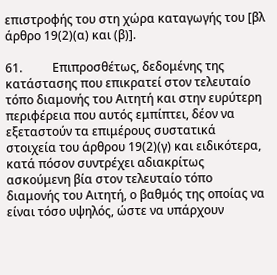επιστροφής του στη χώρα καταγωγής του [βλ άρθρο 19(2)(α) και (β)].

61.          Επιπροσθέτως, δεδομένης της κατάστασης που επικρατεί στον τελευταίο τόπο διαμονής του Αιτητή και στην ευρύτερη περιφέρεια που αυτός εμπίπτει, δέον να εξεταστούν τα επιμέρους συστατικά στοιχεία του άρθρου 19(2)(γ) και ειδικότερα, κατά πόσον συντρέχει αδιακρίτως ασκούμενη βία στον τελευταίο τόπο διαμονής του Αιτητή, ο βαθμός της οποίας να είναι τόσο υψηλός, ώστε να υπάρχουν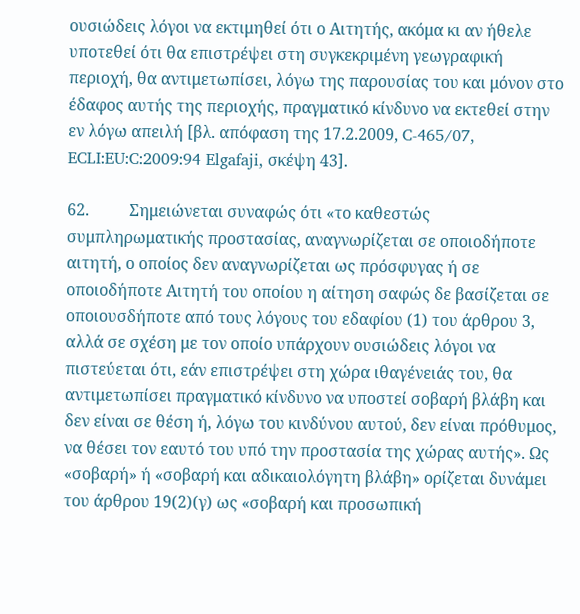ουσιώδεις λόγοι να εκτιμηθεί ότι ο Αιτητής, ακόμα κι αν ήθελε υποτεθεί ότι θα επιστρέψει στη συγκεκριμένη γεωγραφική περιοχή, θα αντιμετωπίσει, λόγω της παρουσίας του και μόνον στο έδαφος αυτής της περιοχής, πραγματικό κίνδυνο να εκτεθεί στην εν λόγω απειλή [βλ. απόφαση της 17.2.2009, C-465/07, ECLI:EU:C:2009:94 Elgafaji, σκέψη 43].

62.          Σημειώνεται συναφώς ότι «το καθεστώς συμπληρωματικής προστασίας, αναγνωρίζεται σε οποιοδήποτε αιτητή, ο οποίος δεν αναγνωρίζεται ως πρόσφυγας ή σε οποιοδήποτε Αιτητή του οποίου η αίτηση σαφώς δε βασίζεται σε οποιουσδήποτε από τους λόγους του εδαφίου (1) του άρθρου 3, αλλά σε σχέση με τον οποίο υπάρχουν ουσιώδεις λόγοι να πιστεύεται ότι, εάν επιστρέψει στη χώρα ιθαγένειάς του, θα αντιμετωπίσει πραγματικό κίνδυνο να υποστεί σοβαρή βλάβη και δεν είναι σε θέση ή, λόγω του κινδύνου αυτού, δεν είναι πρόθυμος, να θέσει τον εαυτό του υπό την προστασία της χώρας αυτής». Ως  «σοβαρή» ή «σοβαρή και αδικαιολόγητη βλάβη» ορίζεται δυνάμει του άρθρου 19(2)(γ) ως «σοβαρή και προσωπική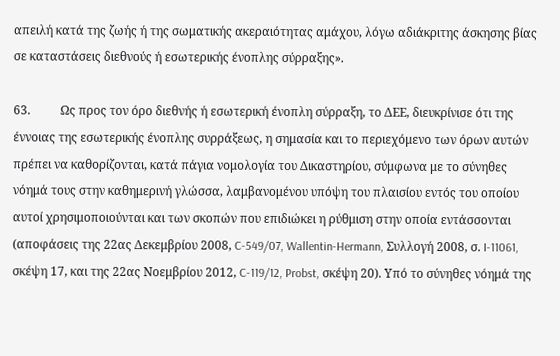απειλή κατά της ζωής ή της σωματικής ακεραιότητας αμάχου, λόγω αδιάκριτης άσκησης βίας σε καταστάσεις διεθνούς ή εσωτερικής ένοπλης σύρραξης».

63.          Ως προς τον όρο διεθνής ή εσωτερική ένοπλη σύρραξη, το ΔΕΕ, διευκρίνισε ότι της έννοιας της εσωτερικής ένοπλης συρράξεως, η σημασία και το περιεχόμενο των όρων αυτών πρέπει να καθορίζονται, κατά πάγια νομολογία του Δικαστηρίου, σύμφωνα με το σύνηθες νόημά τους στην καθημερινή γλώσσα, λαμβανομένου υπόψη του πλαισίου εντός του οποίου αυτοί χρησιμοποιούνται και των σκοπών που επιδιώκει η ρύθμιση στην οποία εντάσσονται (αποφάσεις της 22ας Δεκεμβρίου 2008, C‑549/07, Wallentin-Hermann, Συλλογή 2008, σ. I‑11061, σκέψη 17, και της 22ας Νοεμβρίου 2012, C‑119/12, Probst, σκέψη 20). Υπό το σύνηθες νόημά της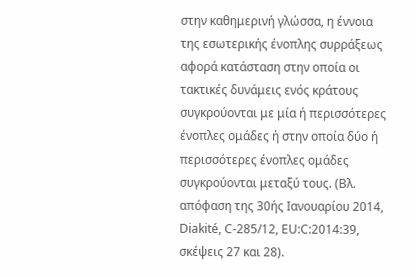στην καθημερινή γλώσσα, η έννοια της εσωτερικής ένοπλης συρράξεως αφορά κατάσταση στην οποία οι τακτικές δυνάμεις ενός κράτους συγκρούονται με μία ή περισσότερες ένοπλες ομάδες ή στην οποία δύο ή περισσότερες ένοπλες ομάδες συγκρούονται μεταξύ τους. (Βλ.  απόφαση της 30ής Ιανουαρίου 2014, Diakité, C-285/12, EU:C:2014:39, σκέψεις 27 και 28).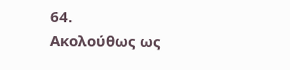64.          Ακολούθως ως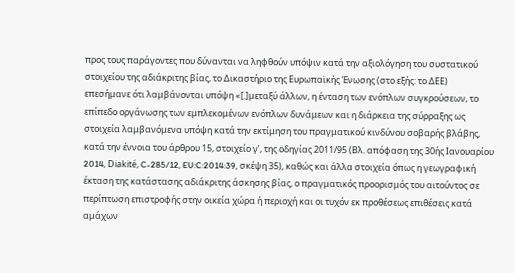προς τους παράγοντες που δύνανται να ληφθούν υπόψιν κατά την αξιολόγηση του συστατικού στοιχείου της αδιάκριτης βίας, το Δικαστήριο της Ευρωπαϊκής Ένωσης (στο εξής: το ΔΕΕ) επεσήμανε ότι λαμβάνονται υπόψη «[.]μεταξύ άλλων, η ένταση των ενόπλων συγκρούσεων, το επίπεδο οργάνωσης των εμπλεκομένων ενόπλων δυνάμεων και η διάρκεια της σύρραξης ως στοιχεία λαμβανόμενα υπόψη κατά την εκτίμηση του πραγματικού κινδύνου σοβαρής βλάβης, κατά την έννοια του άρθρου 15, στοιχείο γʹ, της οδηγίας 2011/95 (Βλ. απόφαση της 30ής Ιανουαρίου 2014, Diakité, C-285/12, EU:C:2014:39, σκέψη 35), καθώς και άλλα στοιχεία όπως η γεωγραφική έκταση της κατάστασης αδιάκριτης άσκησης βίας, ο πραγματικός προορισμός του αιτούντος σε περίπτωση επιστροφής στην οικεία χώρα ή περιοχή και οι τυχόν εκ προθέσεως επιθέσεις κατά αμάχων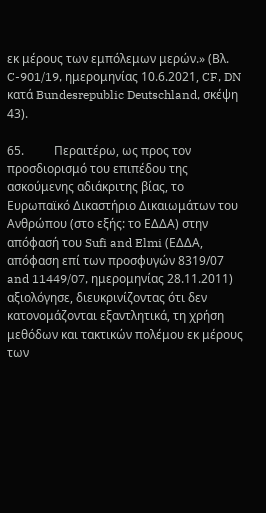εκ μέρους των εμπόλεμων μερών.» (Βλ. C-901/19, ημερομηνίας 10.6.2021, CF, DN κατά Bundesrepublic Deutschland, σκέψη 43).

65.          Περαιτέρω, ως προς τον προσδιορισμό του επιπέδου της ασκούμενης αδιάκριτης βίας, το Ευρωπαϊκό Δικαστήριο Δικαιωμάτων του Ανθρώπου (στο εξής: το ΕΔΔΑ) στην απόφασή του Sufi and Elmi (ΕΔΔΑ, απόφαση επί των προσφυγών 8319/07 and 11449/07, ημερομηνίας 28.11.2011) αξιολόγησε, διευκρινίζοντας ότι δεν κατονομάζονται εξαντλητικά, τη χρήση μεθόδων και τακτικών πολέμου εκ μέρους των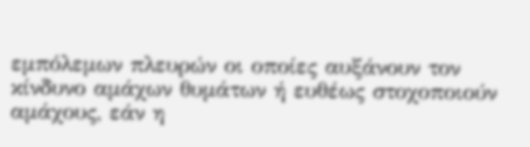εμπόλεμων πλευρών οι οποίες αυξάνουν τον κίνδυνο αμάχων θυμάτων ή ευθέως στοχοποιούν αμάχους, εάν η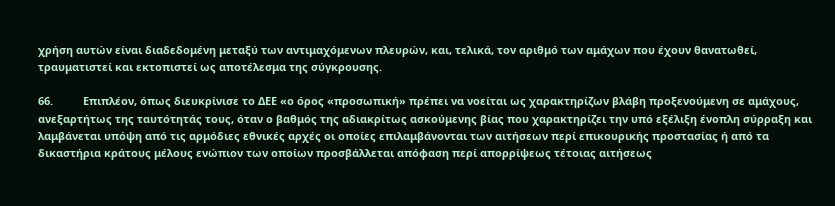χρήση αυτών είναι διαδεδομένη μεταξύ των αντιμαχόμενων πλευρών, και, τελικά, τον αριθμό των αμάχων που έχουν θανατωθεί, τραυματιστεί και εκτοπιστεί ως αποτέλεσμα της σύγκρουσης.

66.          Επιπλέον, όπως διευκρίνισε το ΔΕΕ «ο όρος «προσωπική» πρέπει να νοείται ως χαρακτηρίζων βλάβη προξενούμενη σε αμάχους, ανεξαρτήτως της ταυτότητάς τους, όταν ο βαθμός της αδιακρίτως ασκούμενης βίας που χαρακτηρίζει την υπό εξέλιξη ένοπλη σύρραξη και λαμβάνεται υπόψη από τις αρμόδιες εθνικές αρχές οι οποίες επιλαμβάνονται των αιτήσεων περί επικουρικής προστασίας ή από τα δικαστήρια κράτους μέλους ενώπιον των οποίων προσβάλλεται απόφαση περί απορρίψεως τέτοιας αιτήσεως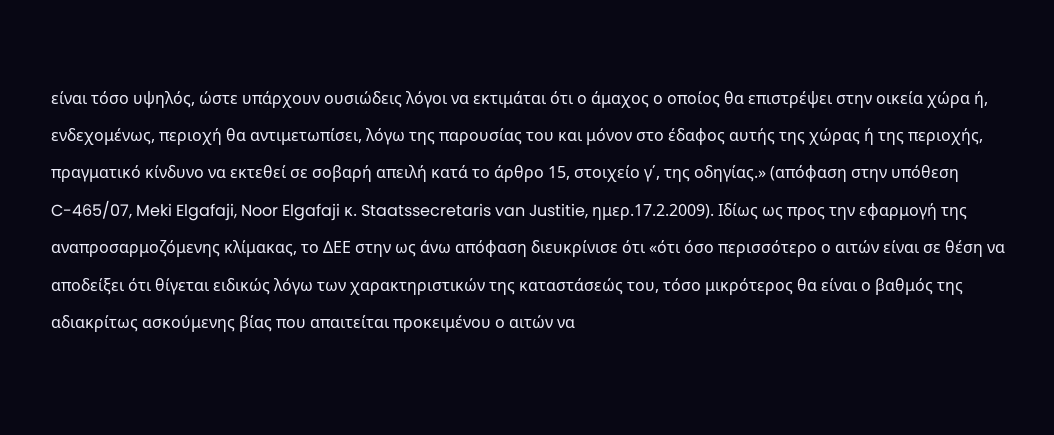είναι τόσο υψηλός, ώστε υπάρχουν ουσιώδεις λόγοι να εκτιμάται ότι ο άμαχος ο οποίος θα επιστρέψει στην οικεία χώρα ή, ενδεχομένως, περιοχή θα αντιμετωπίσει, λόγω της παρουσίας του και μόνον στο έδαφος αυτής της χώρας ή της περιοχής, πραγματικό κίνδυνο να εκτεθεί σε σοβαρή απειλή κατά το άρθρο 15, στοιχείο γ΄, της οδηγίας.» (απόφαση στην υπόθεση C-465/07, Meki Elgafaji, Noor Elgafaji κ. Staatssecretaris van Justitie, ημερ.17.2.2009). Ιδίως ως προς την εφαρμογή της αναπροσαρμοζόμενης κλίμακας, το ΔΕΕ στην ως άνω απόφαση διευκρίνισε ότι «ότι όσο περισσότερο ο αιτών είναι σε θέση να αποδείξει ότι θίγεται ειδικώς λόγω των χαρακτηριστικών της καταστάσεώς του, τόσο μικρότερος θα είναι ο βαθμός της αδιακρίτως ασκούμενης βίας που απαιτείται προκειμένου ο αιτών να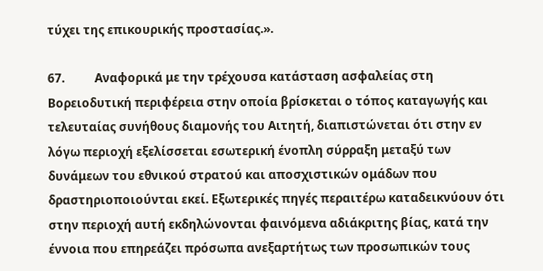τύχει της επικουρικής προστασίας.».

67.          Αναφορικά με την τρέχουσα κατάσταση ασφαλείας στη Βορειοδυτική περιφέρεια στην οποία βρίσκεται ο τόπος καταγωγής και τελευταίας συνήθους διαμονής του Αιτητή, διαπιστώνεται ότι στην εν λόγω περιοχή εξελίσσεται εσωτερική ένοπλη σύρραξη μεταξύ των δυνάμεων του εθνικού στρατού και αποσχιστικών ομάδων που δραστηριοποιούνται εκεί. Εξωτερικές πηγές περαιτέρω καταδεικνύουν ότι στην περιοχή αυτή εκδηλώνονται φαινόμενα αδιάκριτης βίας, κατά την έννοια που επηρεάζει πρόσωπα ανεξαρτήτως των προσωπικών τους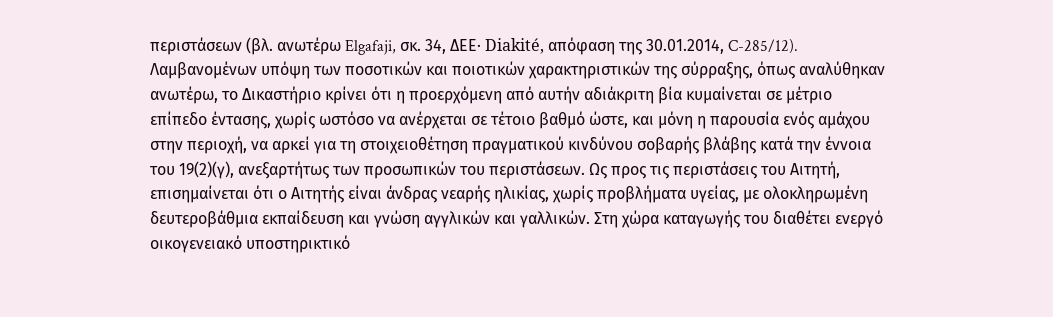περιστάσεων (βλ. ανωτέρω Elgafaji, σκ. 34, ΔΕΕ· Diakité, απόφαση της 30.01.2014, C-285/12). Λαμβανομένων υπόψη των ποσοτικών και ποιοτικών χαρακτηριστικών της σύρραξης, όπως αναλύθηκαν ανωτέρω, το Δικαστήριο κρίνει ότι η προερχόμενη από αυτήν αδιάκριτη βία κυμαίνεται σε μέτριο επίπεδο έντασης, χωρίς ωστόσο να ανέρχεται σε τέτοιο βαθμό ώστε, και μόνη η παρουσία ενός αμάχου στην περιοχή, να αρκεί για τη στοιχειοθέτηση πραγματικού κινδύνου σοβαρής βλάβης κατά την έννοια του 19(2)(γ), ανεξαρτήτως των προσωπικών του περιστάσεων. Ως προς τις περιστάσεις του Αιτητή, επισημαίνεται ότι ο Αιτητής είναι άνδρας νεαρής ηλικίας, χωρίς προβλήματα υγείας, με ολοκληρωμένη δευτεροβάθμια εκπαίδευση και γνώση αγγλικών και γαλλικών. Στη χώρα καταγωγής του διαθέτει ενεργό οικογενειακό υποστηρικτικό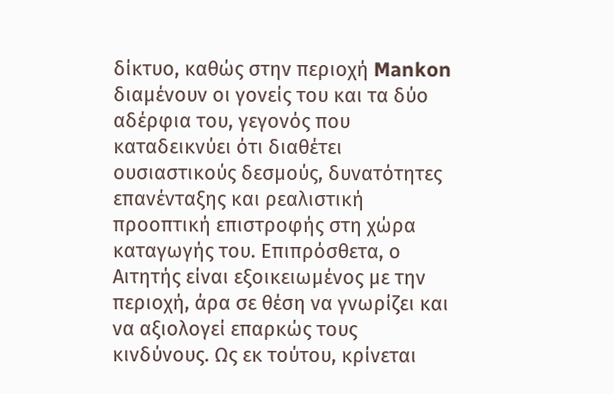δίκτυο, καθώς στην περιοχή Mankon διαμένουν οι γονείς του και τα δύο αδέρφια του, γεγονός που καταδεικνύει ότι διαθέτει ουσιαστικούς δεσμούς, δυνατότητες επανένταξης και ρεαλιστική προοπτική επιστροφής στη χώρα καταγωγής του. Επιπρόσθετα, ο Αιτητής είναι εξοικειωμένος με την περιοχή, άρα σε θέση να γνωρίζει και να αξιολογεί επαρκώς τους κινδύνους. Ως εκ τούτου, κρίνεται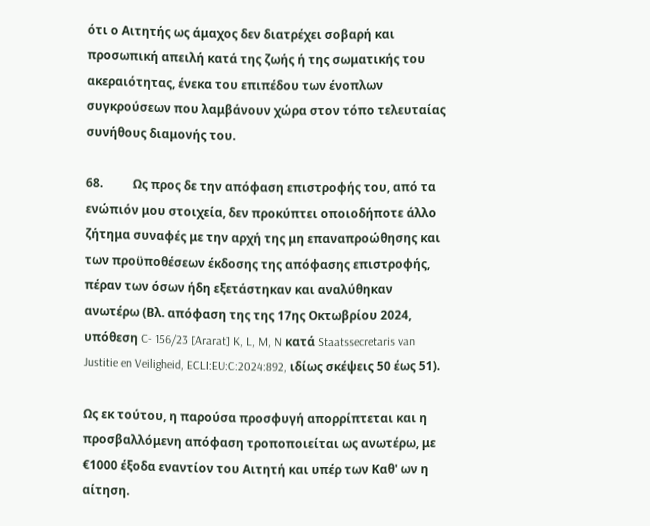ότι ο Αιτητής ως άμαχος δεν διατρέχει σοβαρή και προσωπική απειλή κατά της ζωής ή της σωματικής του ακεραιότητας, ένεκα του επιπέδου των ένοπλων συγκρούσεων που λαμβάνουν χώρα στον τόπο τελευταίας συνήθους διαμονής του.

68.          Ως προς δε την απόφαση επιστροφής του, από τα ενώπιόν μου στοιχεία, δεν προκύπτει οποιοδήποτε άλλο ζήτημα συναφές με την αρχή της μη επαναπροώθησης και των προϋποθέσεων έκδοσης της απόφασης επιστροφής, πέραν των όσων ήδη εξετάστηκαν και αναλύθηκαν ανωτέρω (Βλ. απόφαση της της 17ης Οκτωβρίου 2024, υπόθεση C- 156/23 [Ararat] K, L, M, N κατά Staatssecretaris van Justitie en Veiligheid, ECLI:EU:C:2024:892, ιδίως σκέψεις 50 έως 51).

Ως εκ τούτου, η παρούσα προσφυγή απορρίπτεται και η προσβαλλόμενη απόφαση τροποποιείται ως ανωτέρω, με €1000 έξοδα εναντίον του Αιτητή και υπέρ των Καθ' ων η αίτηση.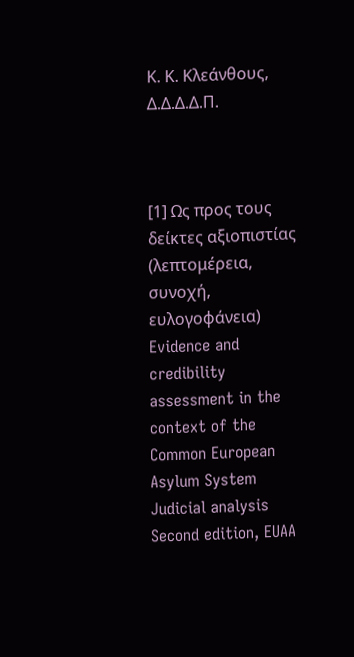Κ. Κ. Κλεάνθους,  Δ.Δ.Δ.Δ.Π.



[1] Ως προς τους δείκτες αξιοπιστίας (λεπτομέρεια, συνοχή, ευλογοφάνεια) Evidence and credibility assessment in the context of the Common European Asylum System Judicial analysis Second edition, EUAA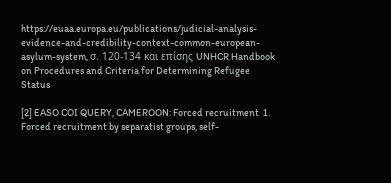https://euaa.europa.eu/publications/judicial-analysis-evidence-and-credibility-context-common-european-asylum-system, σ. 120-134 και επίσης UNHCR Handbook on Procedures and Criteria for Determining Refugee Status

[2] EASO COI QUERY, CAMEROON: Forced recruitment  1. Forced recruitment by separatist groups, self-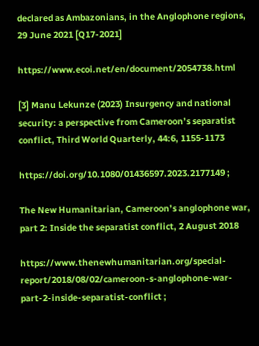declared as Ambazonians, in the Anglophone regions, 29 June 2021 [Q17-2021]

https://www.ecoi.net/en/document/2054738.html

[3] Manu Lekunze (2023) Insurgency and national security: a perspective from Cameroon’s separatist conflict, Third World Quarterly, 44:6, 1155-1173

https://doi.org/10.1080/01436597.2023.2177149 ;

The New Humanitarian, Cameroon’s anglophone war, part 2: Inside the separatist conflict, 2 August 2018

https://www.thenewhumanitarian.org/special-report/2018/08/02/cameroon-s-anglophone-war-part-2-inside-separatist-conflict ;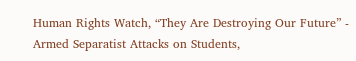Human Rights Watch, “They Are Destroying Our Future” - Armed Separatist Attacks on Students,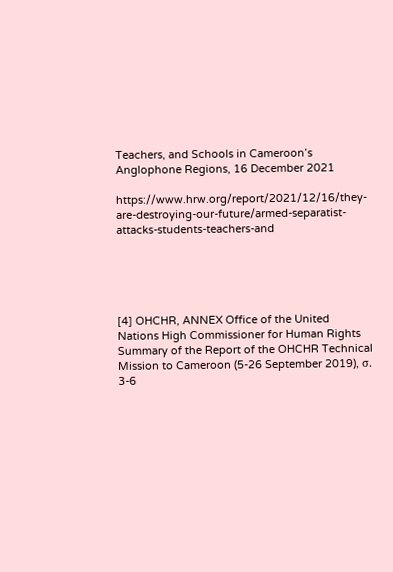Teachers, and Schools in Cameroon’s Anglophone Regions, 16 December 2021

https://www.hrw.org/report/2021/12/16/they-are-destroying-our-future/armed-separatist-attacks-students-teachers-and





[4] OHCHR, ANNEX Office of the United Nations High Commissioner for Human Rights Summary of the Report of the OHCHR Technical Mission to Cameroon (5-26 September 2019), σ. 3-6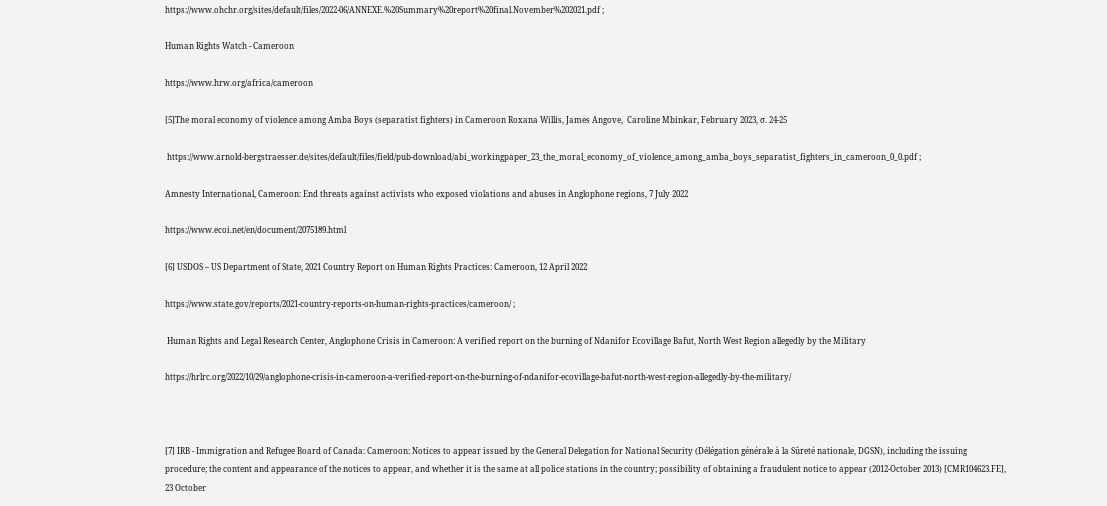https://www.ohchr.org/sites/default/files/2022-06/ANNEXE.%20Summary%20report%20final.November%202021.pdf ;

Human Rights Watch - Cameroon

https://www.hrw.org/africa/cameroon

[5]The moral economy of violence among Amba Boys (separatist fighters) in Cameroon Roxana Willis, James Angove,  Caroline Mbinkar, February 2023, σ. 24-25

 https://www.arnold-bergstraesser.de/sites/default/files/field/pub-download/abi_workingpaper_23_the_moral_economy_of_violence_among_amba_boys_separatist_fighters_in_cameroon_0_0.pdf ;

Amnesty International, Cameroon: End threats against activists who exposed violations and abuses in Anglophone regions, 7 July 2022

https://www.ecoi.net/en/document/2075189.html

[6] USDOS – US Department of State, 2021 Country Report on Human Rights Practices: Cameroon, 12 April 2022

https://www.state.gov/reports/2021-country-reports-on-human-rights-practices/cameroon/ ;

 Human Rights and Legal Research Center, Anglophone Crisis in Cameroon: A verified report on the burning of Ndanifor Ecovillage Bafut, North West Region allegedly by the Military

https://hrlrc.org/2022/10/29/anglophone-crisis-in-cameroon-a-verified-report-on-the-burning-of-ndanifor-ecovillage-bafut-north-west-region-allegedly-by-the-military/



[7] IRB - Immigration and Refugee Board of Canada: Cameroon: Notices to appear issued by the General Delegation for National Security (Délégation générale à la Sûreté nationale, DGSN), including the issuing procedure; the content and appearance of the notices to appear, and whether it is the same at all police stations in the country; possibility of obtaining a fraudulent notice to appear (2012-October 2013) [CMR104623.FE], 23 October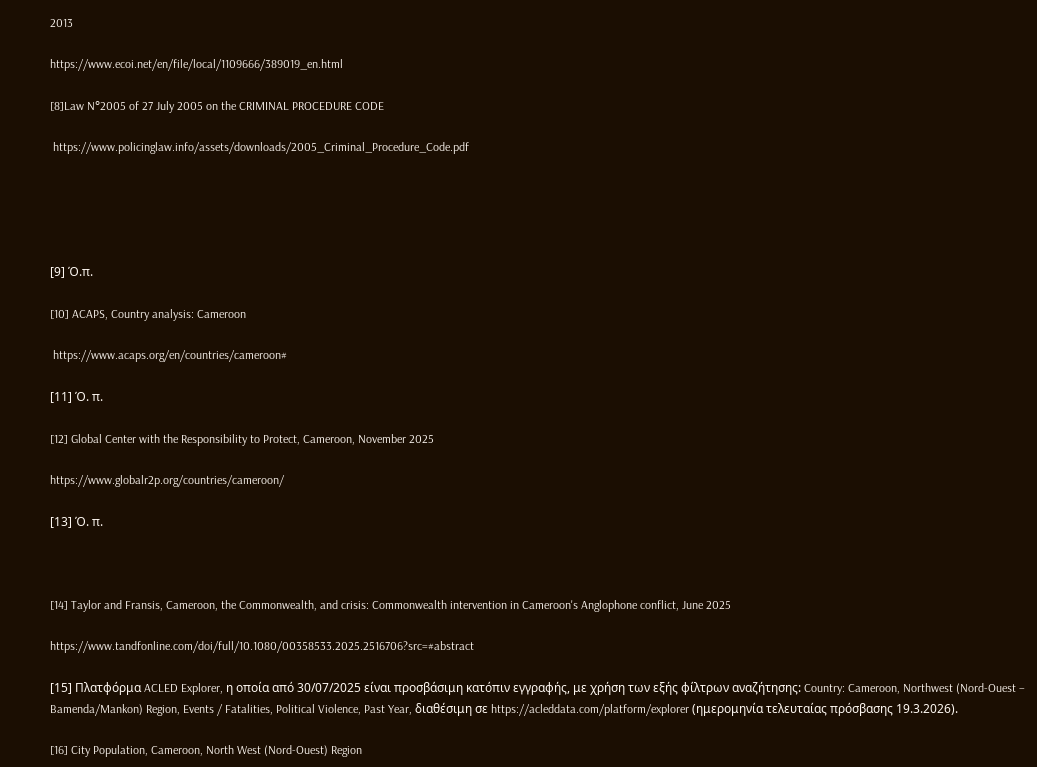2013

https://www.ecoi.net/en/file/local/1109666/389019_en.html

[8]Law N°2005 of 27 July 2005 on the CRIMINAL PROCEDURE CODE

 https://www.policinglaw.info/assets/downloads/2005_Criminal_Procedure_Code.pdf





[9] Ό.π.

[10] ACAPS, Country analysis: Cameroon

 https://www.acaps.org/en/countries/cameroon#

[11] Ό. π.

[12] Global Center with the Responsibility to Protect, Cameroon, November 2025

https://www.globalr2p.org/countries/cameroon/

[13] Ό. π.



[14] Taylor and Fransis, Cameroon, the Commonwealth, and crisis: Commonwealth intervention in Cameroon's Anglophone conflict, June 2025

https://www.tandfonline.com/doi/full/10.1080/00358533.2025.2516706?src=#abstract

[15] Πλατφόρμα ACLED Explorer, η οποία από 30/07/2025 είναι προσβάσιμη κατόπιν εγγραφής, με χρήση των εξής φίλτρων αναζήτησης: Country: Cameroon, Northwest (Nord-Ouest – Bamenda/Mankon) Region, Events / Fatalities, Political Violence, Past Year, διαθέσιμη σε https://acleddata.com/platform/explorer (ημερομηνία τελευταίας πρόσβασης 19.3.2026).

[16] City Population, Cameroon, North West (Nord-Ouest) Region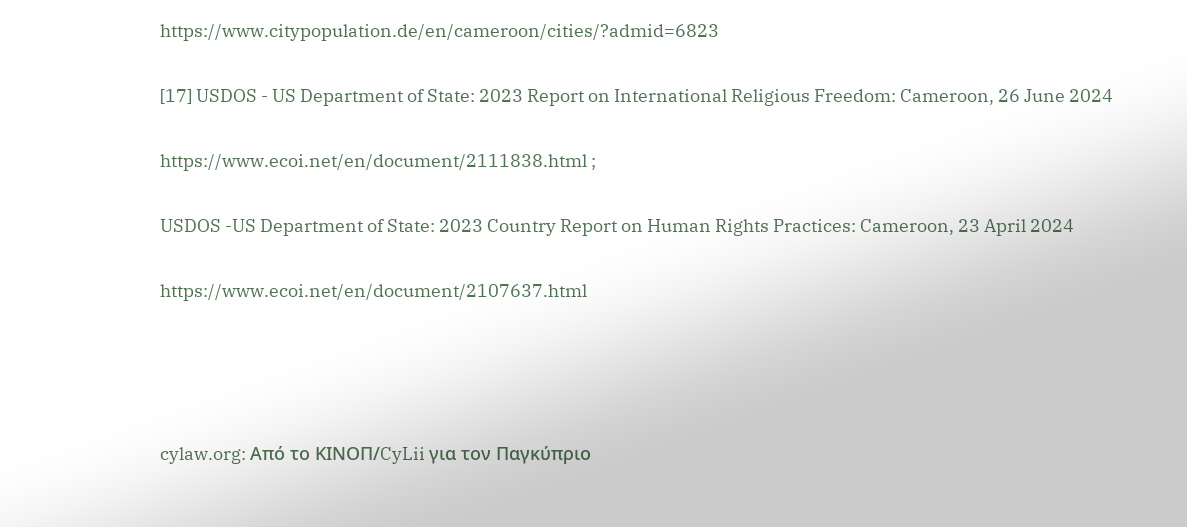https://www.citypopulation.de/en/cameroon/cities/?admid=6823

[17] USDOS - US Department of State: 2023 Report on International Religious Freedom: Cameroon, 26 June 2024

https://www.ecoi.net/en/document/2111838.html ;

USDOS -US Department of State: 2023 Country Report on Human Rights Practices: Cameroon, 23 April 2024

https://www.ecoi.net/en/document/2107637.html




cylaw.org: Από το ΚΙΝOΠ/CyLii για τον Παγκύπριο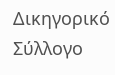Δικηγορικό Σύλλογο